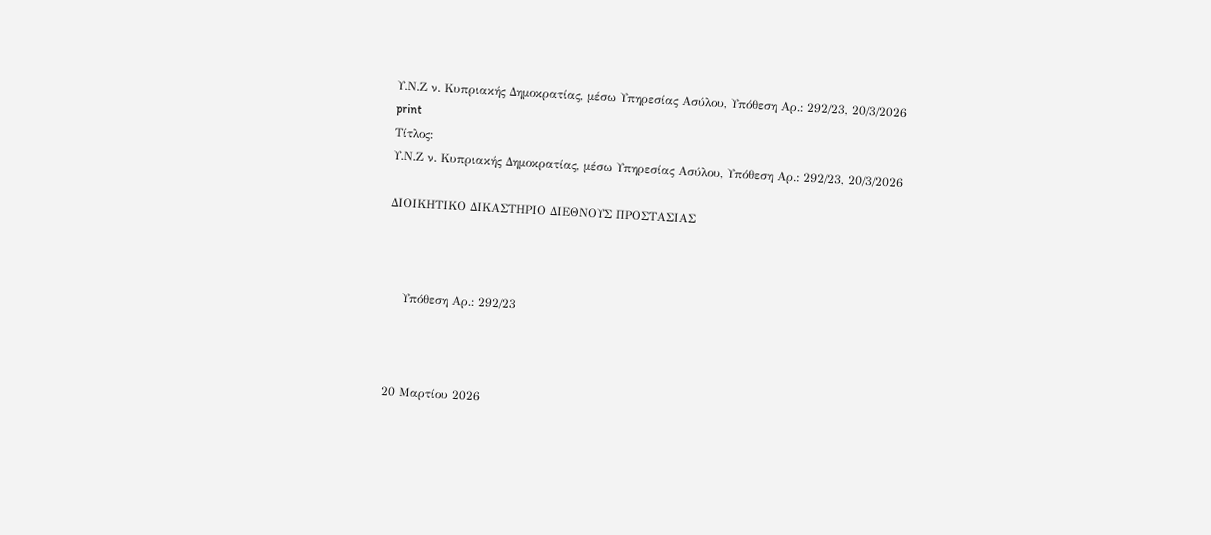Υ.Ν.Ζ ν. Κυπριακής Δημοκρατίας, μέσω Υπηρεσίας Ασύλου, Υπόθεση Αρ.: 292/23, 20/3/2026
print
Τίτλος:
Υ.Ν.Ζ ν. Κυπριακής Δημοκρατίας, μέσω Υπηρεσίας Ασύλου, Υπόθεση Αρ.: 292/23, 20/3/2026

ΔΙΟΙΚΗΤΙΚΟ ΔΙΚΑΣΤΗΡΙΟ ΔΙΕΘΝΟΥΣ ΠΡΟΣΤΑΣΙΑΣ



    Υπόθεση Αρ.: 292/23



20 Μαρτίου 2026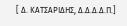[ Δ. ΚΑΤΣΑΡΙΔΗΣ, Δ.Δ.Δ.Δ.Π.]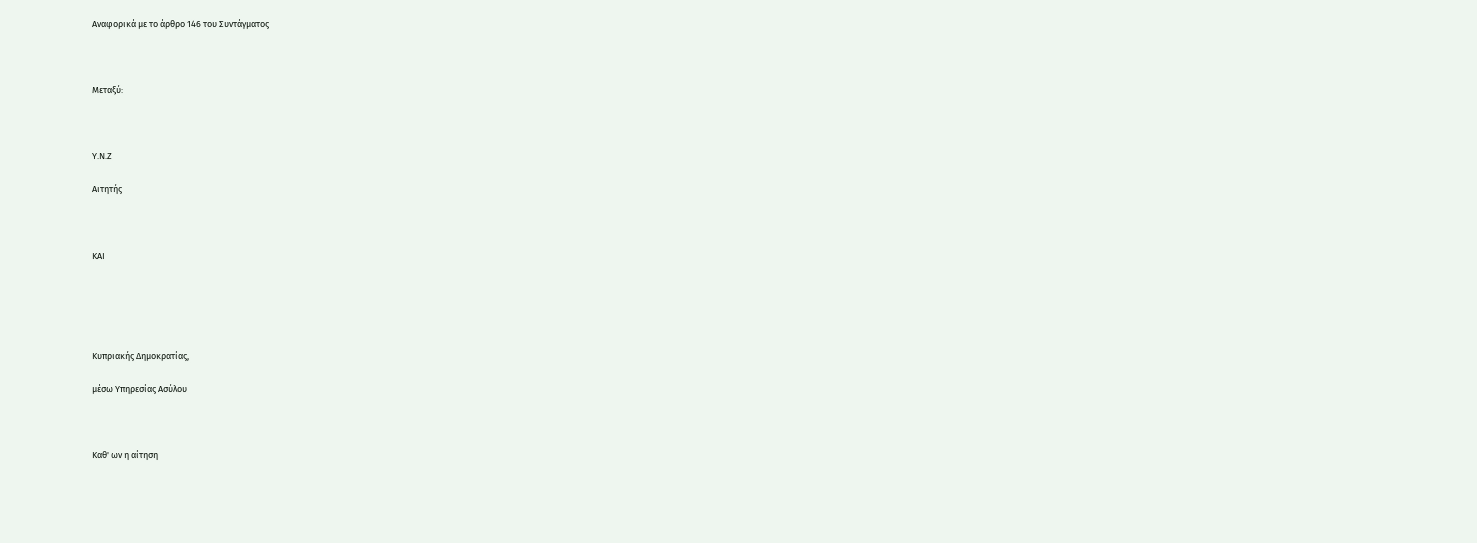Αναφορικά με το άρθρο 146 του Συντάγματος



Μεταξύ:



Υ.Ν.Ζ

Αιτητής



ΚΑΙ





Κυπριακής Δημοκρατίας,

μέσω Υπηρεσίας Ασύλου



Καθ' ων η αίτηση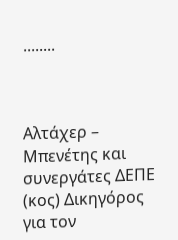........



Αλτάχερ – Μπενέτης και συνεργάτες ΔΕΠΕ (κος) Δικηγόρος για τoν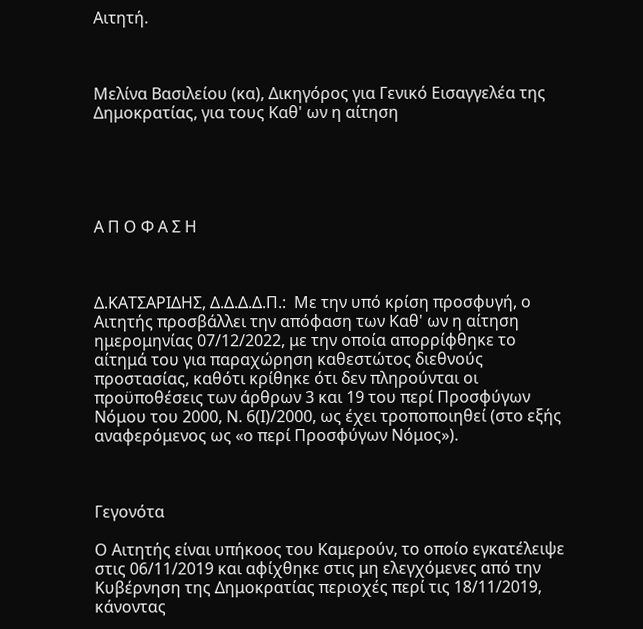Aιτητή.



Μελίνα Βασιλείου (κα), Δικηγόρος για Γενικό Εισαγγελέα της Δημοκρατίας, για τους Καθ' ων η αίτηση





Α Π Ο Φ Α Σ Η



Δ.ΚΑΤΣΑΡΙΔΗΣ, Δ.Δ.Δ.Δ.Π.:  Με την υπό κρίση προσφυγή, ο Αιτητής προσβάλλει την απόφαση των Καθ' ων η αίτηση ημερομηνίας 07/12/2022, με την οποία απορρίφθηκε το αίτημά του για παραχώρηση καθεστώτος διεθνούς προστασίας, καθότι κρίθηκε ότι δεν πληρούνται οι προϋποθέσεις των άρθρων 3 και 19 του περί Προσφύγων Νόμου του 2000, Ν. 6(Ι)/2000, ως έχει τροποποιηθεί (στο εξής αναφερόμενος ως «ο περί Προσφύγων Νόμος»).



Γεγονότα

Ο Αιτητής είναι υπήκοος του Καμερούν, το οποίο εγκατέλειψε στις 06/11/2019 και αφίχθηκε στις μη ελεγχόμενες από την Κυβέρνηση της Δημοκρατίας περιοχές περί τις 18/11/2019, κάνοντας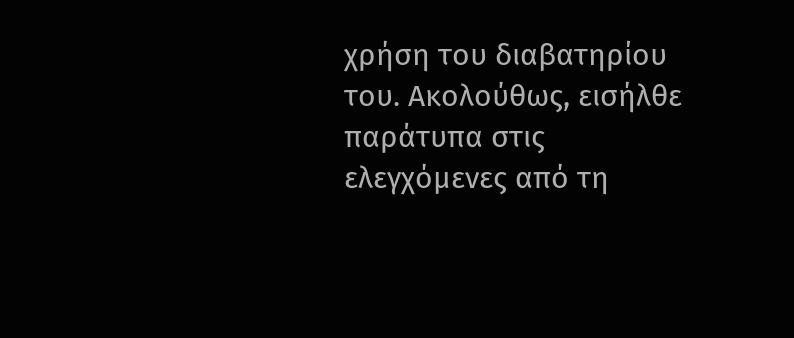χρήση του διαβατηρίου του. Ακολούθως, εισήλθε παράτυπα στις ελεγχόμενες από τη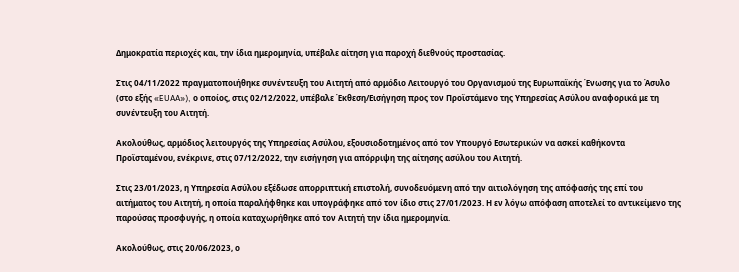Δημοκρατία περιοχές και, την ίδια ημερομηνία, υπέβαλε αίτηση για παροχή διεθνούς προστασίας.

Στις 04/11/2022 πραγματοποιήθηκε συνέντευξη του Αιτητή από αρμόδιο Λειτουργό του Οργανισμού της Ευρωπαϊκής Ένωσης για το Άσυλο (στο εξής «EUAA»), ο οποίος, στις 02/12/2022, υπέβαλε Έκθεση/Εισήγηση προς τον Προϊστάμενο της Υπηρεσίας Ασύλου αναφορικά με τη συνέντευξη του Αιτητή.

Ακολούθως, αρμόδιος λειτουργός της Υπηρεσίας Ασύλου, εξουσιοδοτημένος από τον Υπουργό Εσωτερικών να ασκεί καθήκοντα Προϊσταμένου, ενέκρινε, στις 07/12/2022, την εισήγηση για απόρριψη της αίτησης ασύλου του Αιτητή.

Στις 23/01/2023, η Υπηρεσία Ασύλου εξέδωσε απορριπτική επιστολή, συνοδευόμενη από την αιτιολόγηση της απόφασής της επί του αιτήματος του Αιτητή, η οποία παραλήφθηκε και υπογράφηκε από τον ίδιο στις 27/01/2023. Η εν λόγω απόφαση αποτελεί το αντικείμενο της παρούσας προσφυγής, η οποία καταχωρήθηκε από τον Αιτητή την ίδια ημερομηνία.

Ακολούθως, στις 20/06/2023, ο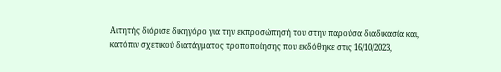Αιτητής διόρισε δικηγόρο για την εκπροσώπησή του στην παρούσα διαδικασία και, κατόπιν σχετικού διατάγματος τροποποίησης που εκδόθηκε στις 16/10/2023,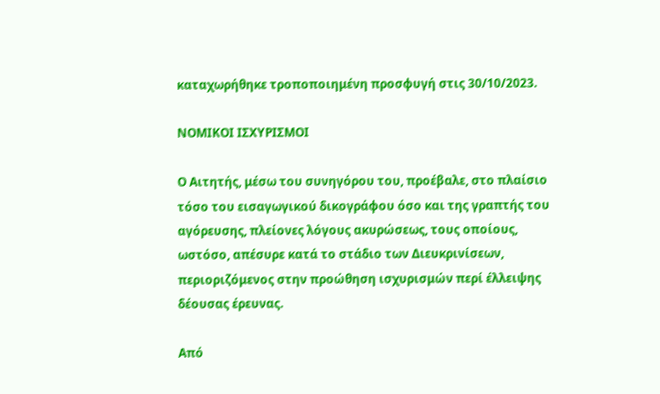καταχωρήθηκε τροποποιημένη προσφυγή στις 30/10/2023.

ΝΟΜΙΚΟΙ ΙΣΧΥΡΙΣΜΟΙ

Ο Αιτητής, μέσω του συνηγόρου του, προέβαλε, στο πλαίσιο τόσο του εισαγωγικού δικογράφου όσο και της γραπτής του αγόρευσης, πλείονες λόγους ακυρώσεως, τους οποίους, ωστόσο, απέσυρε κατά το στάδιο των Διευκρινίσεων, περιοριζόμενος στην προώθηση ισχυρισμών περί έλλειψης δέουσας έρευνας.

Από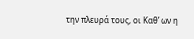την πλευρά τους, οι Καθ’ ων η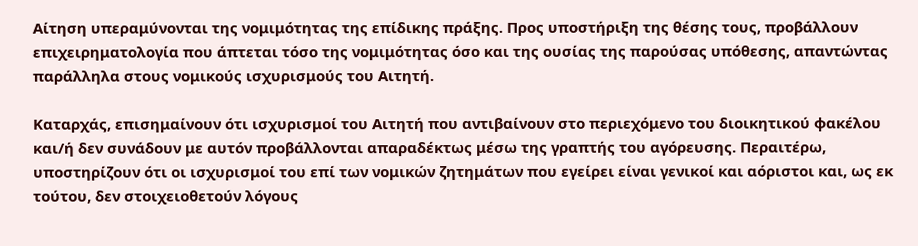Αίτηση υπεραμύνονται της νομιμότητας της επίδικης πράξης. Προς υποστήριξη της θέσης τους, προβάλλουν επιχειρηματολογία που άπτεται τόσο της νομιμότητας όσο και της ουσίας της παρούσας υπόθεσης, απαντώντας παράλληλα στους νομικούς ισχυρισμούς του Αιτητή.

Καταρχάς, επισημαίνουν ότι ισχυρισμοί του Αιτητή που αντιβαίνουν στο περιεχόμενο του διοικητικού φακέλου και/ή δεν συνάδουν με αυτόν προβάλλονται απαραδέκτως μέσω της γραπτής του αγόρευσης. Περαιτέρω, υποστηρίζουν ότι οι ισχυρισμοί του επί των νομικών ζητημάτων που εγείρει είναι γενικοί και αόριστοι και, ως εκ τούτου, δεν στοιχειοθετούν λόγους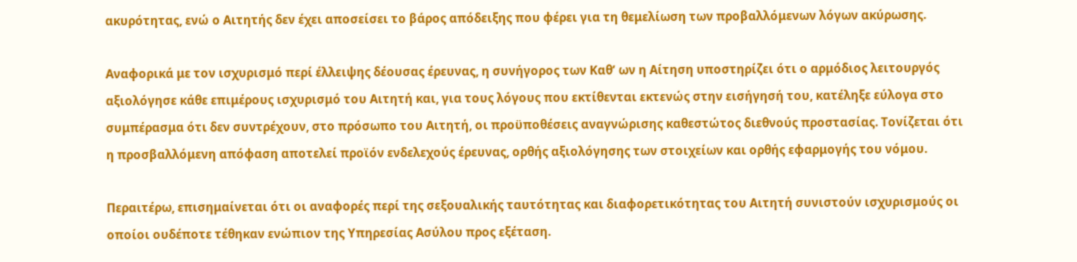ακυρότητας, ενώ ο Αιτητής δεν έχει αποσείσει το βάρος απόδειξης που φέρει για τη θεμελίωση των προβαλλόμενων λόγων ακύρωσης.

Αναφορικά με τον ισχυρισμό περί έλλειψης δέουσας έρευνας, η συνήγορος των Καθ’ ων η Αίτηση υποστηρίζει ότι ο αρμόδιος λειτουργός αξιολόγησε κάθε επιμέρους ισχυρισμό του Αιτητή και, για τους λόγους που εκτίθενται εκτενώς στην εισήγησή του, κατέληξε εύλογα στο συμπέρασμα ότι δεν συντρέχουν, στο πρόσωπο του Αιτητή, οι προϋποθέσεις αναγνώρισης καθεστώτος διεθνούς προστασίας. Τονίζεται ότι η προσβαλλόμενη απόφαση αποτελεί προϊόν ενδελεχούς έρευνας, ορθής αξιολόγησης των στοιχείων και ορθής εφαρμογής του νόμου.

Περαιτέρω, επισημαίνεται ότι οι αναφορές περί της σεξουαλικής ταυτότητας και διαφορετικότητας του Αιτητή συνιστούν ισχυρισμούς οι οποίοι ουδέποτε τέθηκαν ενώπιον της Υπηρεσίας Ασύλου προς εξέταση.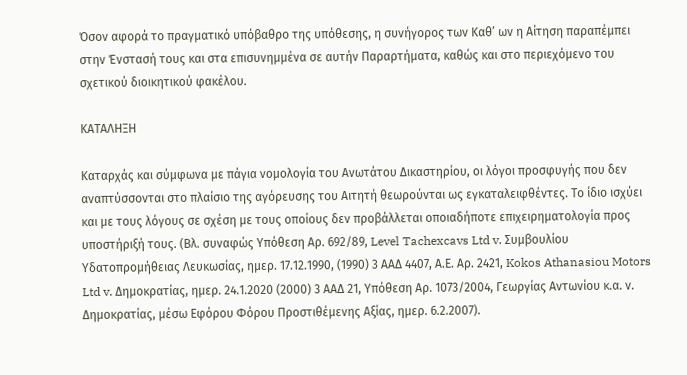Όσον αφορά το πραγματικό υπόβαθρο της υπόθεσης, η συνήγορος των Καθ’ ων η Αίτηση παραπέμπει στην Ένστασή τους και στα επισυνημμένα σε αυτήν Παραρτήματα, καθώς και στο περιεχόμενο του σχετικού διοικητικού φακέλου.

ΚΑΤΑΛΗΞΗ

Καταρχάς και σύμφωνα με πάγια νομολογία του Ανωτάτου Δικαστηρίου, οι λόγοι προσφυγής που δεν αναπτύσσονται στο πλαίσιο της αγόρευσης του Αιτητή θεωρούνται ως εγκαταλειφθέντες. Το ίδιο ισχύει και με τους λόγους σε σχέση με τους οποίους δεν προβάλλεται οποιαδήποτε επιχειρηματολογία προς υποστήριξή τους. (Βλ. συναφώς Υπόθεση Αρ. 692/89, Level Tachexcavs Ltd v. Συμβουλίου Υδατοπρομήθειας Λευκωσίας, ημερ. 17.12.1990, (1990) 3 ΑΑΔ 4407, Α.Ε. Αρ. 2421, Kokos Athanasiou Motors Ltd v. Δημοκρατίας, ημερ. 24.1.2020 (2000) 3 ΑΑΔ 21, Υπόθεση Αρ. 1073/2004, Γεωργίας Αντωνίου κ.α. ν. Δημοκρατίας, μέσω Εφόρου Φόρου Προστιθέμενης Αξίας, ημερ. 6.2.2007).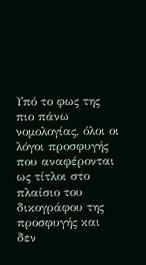Υπό το φως της πιο πάνω νομολογίας, όλοι οι λόγοι προσφυγής που αναφέρονται ως τίτλοι στο πλαίσιο του δικογράφου της προσφυγής και δεν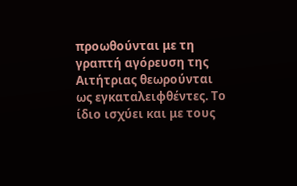προωθούνται με τη γραπτή αγόρευση της Αιτήτριας θεωρούνται ως εγκαταλειφθέντες. Το ίδιο ισχύει και με τους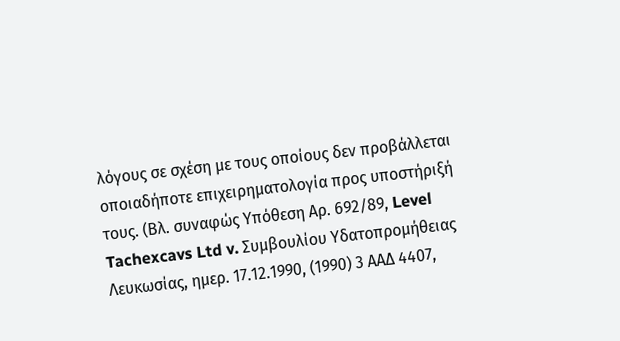λόγους σε σχέση με τους οποίους δεν προβάλλεται οποιαδήποτε επιχειρηματολογία προς υποστήριξή τους. (Βλ. συναφώς Υπόθεση Αρ. 692/89, Level Tachexcavs Ltd v. Συμβουλίου Υδατοπρομήθειας Λευκωσίας, ημερ. 17.12.1990, (1990) 3 ΑΑΔ 4407,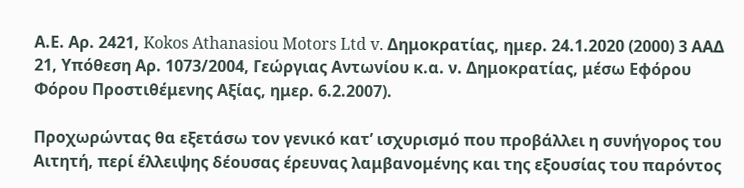Α.Ε. Αρ. 2421, Kokos Athanasiou Motors Ltd v. Δημοκρατίας, ημερ. 24.1.2020 (2000) 3 ΑΑΔ 21, Υπόθεση Αρ. 1073/2004, Γεώργιας Αντωνίου κ.α. ν. Δημοκρατίας, μέσω Εφόρου Φόρου Προστιθέμενης Αξίας, ημερ. 6.2.2007).

Προχωρώντας θα εξετάσω τον γενικό κατ’ ισχυρισμό που προβάλλει η συνήγορος του Αιτητή, περί έλλειψης δέουσας έρευνας λαμβανομένης και της εξουσίας του παρόντος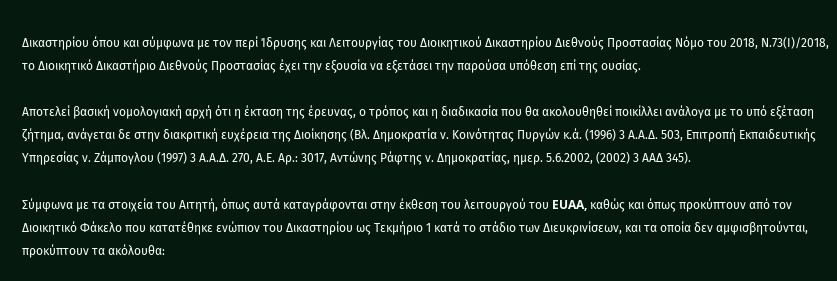Δικαστηρίου όπου και σύμφωνα με τον περί Ίδρυσης και Λειτουργίας του Διοικητικού Δικαστηρίου Διεθνούς Προστασίας Νόμο του 2018, Ν.73(Ι)/2018, το Διοικητικό Δικαστήριο Διεθνούς Προστασίας έχει την εξουσία να εξετάσει την παρούσα υπόθεση επί της ουσίας.

Αποτελεί βασική νομολογιακή αρχή ότι η έκταση της έρευνας, ο τρόπος και η διαδικασία που θα ακολουθηθεί ποικίλλει ανάλογα με το υπό εξέταση ζήτημα, ανάγεται δε στην διακριτική ευχέρεια της Διοίκησης (Βλ. Δημοκρατία ν. Κοινότητας Πυργών κ.ά. (1996) 3 Α.Α.Δ. 503, Επιτροπή Εκπαιδευτικής Υπηρεσίας ν. Ζάμπογλου (1997) 3 Α.Α.Δ. 270, Α.Ε. Aρ.: 3017, Αντώνης Ράφτης ν. Δημοκρατίας, ημερ. 5.6.2002, (2002) 3 ΑΑΔ 345).

Σύμφωνα με τα στοιχεία του Αιτητή, όπως αυτά καταγράφονται στην έκθεση του λειτουργού του EUAA, καθώς και όπως προκύπτουν από τον Διοικητικό Φάκελο που κατατέθηκε ενώπιον του Δικαστηρίου ως Τεκμήριο 1 κατά το στάδιο των Διευκρινίσεων, και τα οποία δεν αμφισβητούνται, προκύπτουν τα ακόλουθα: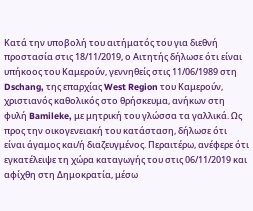Κατά την υποβολή του αιτήματός του για διεθνή προστασία στις 18/11/2019, ο Αιτητής δήλωσε ότι είναι υπήκοος του Καμερούν, γεννηθείς στις 11/06/1989 στη Dschang, της επαρχίας West Region του Καμερούν, χριστιανός καθολικός στο θρήσκευμα, ανήκων στη φυλή Bamileke, με μητρική του γλώσσα τα γαλλικά. Ως προς την οικογενειακή του κατάσταση, δήλωσε ότι είναι άγαμος και/ή διαζευγμένος. Περαιτέρω, ανέφερε ότι εγκατέλειψε τη χώρα καταγωγής του στις 06/11/2019 και αφίχθη στη Δημοκρατία, μέσω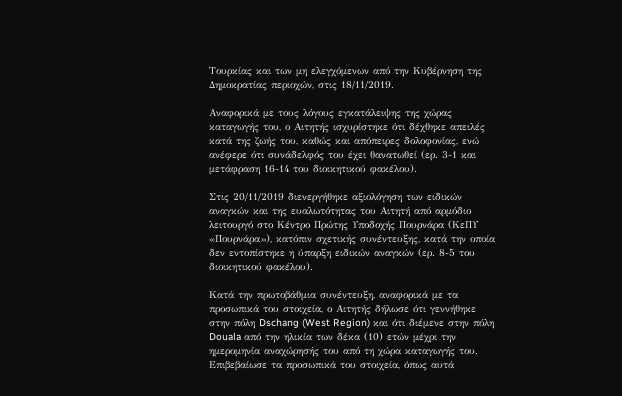Τουρκίας και των μη ελεγχόμενων από την Κυβέρνηση της Δημοκρατίας περιοχών, στις 18/11/2019.

Αναφορικά με τους λόγους εγκατάλειψης της χώρας καταγωγής του, ο Αιτητής ισχυρίστηκε ότι δέχθηκε απειλές κατά της ζωής του, καθώς και απόπειρες δολοφονίας, ενώ ανέφερε ότι συνάδελφός του έχει θανατωθεί (ερ. 3-1 και μετάφραση 16-14 του διοικητικού φακέλου).

Στις 20/11/2019 διενεργήθηκε αξιολόγηση των ειδικών αναγκών και της ευαλωτότητας του Αιτητή από αρμόδιο λειτουργό στο Κέντρο Πρώτης Υποδοχής Πουρνάρα (ΚεΠΥ «Πουρνάρα»), κατόπιν σχετικής συνέντευξης, κατά την οποία δεν εντοπίστηκε η ύπαρξη ειδικών αναγκών (ερ. 8-5 του διοικητικού φακέλου).

Κατά την πρωτοβάθμια συνέντευξη, αναφορικά με τα προσωπικά του στοιχεία, ο Αιτητής δήλωσε ότι γεννήθηκε στην πόλη Dschang (West Region) και ότι διέμενε στην πόλη Douala από την ηλικία των δέκα (10) ετών μέχρι την ημερομηνία αναχώρησής του από τη χώρα καταγωγής του. Επιβεβαίωσε τα προσωπικά του στοιχεία, όπως αυτά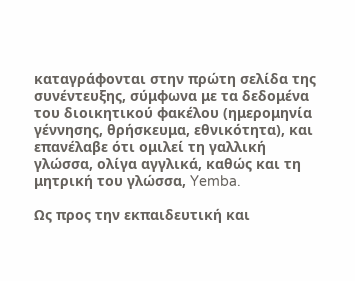καταγράφονται στην πρώτη σελίδα της συνέντευξης, σύμφωνα με τα δεδομένα του διοικητικού φακέλου (ημερομηνία γέννησης, θρήσκευμα, εθνικότητα), και επανέλαβε ότι ομιλεί τη γαλλική γλώσσα, ολίγα αγγλικά, καθώς και τη μητρική του γλώσσα, Yemba.

Ως προς την εκπαιδευτική και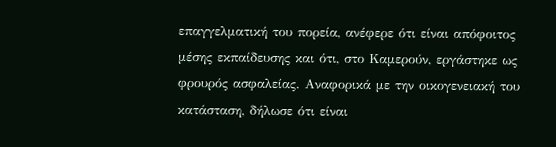επαγγελματική του πορεία, ανέφερε ότι είναι απόφοιτος μέσης εκπαίδευσης και ότι, στο Καμερούν, εργάστηκε ως φρουρός ασφαλείας. Αναφορικά με την οικογενειακή του κατάσταση, δήλωσε ότι είναι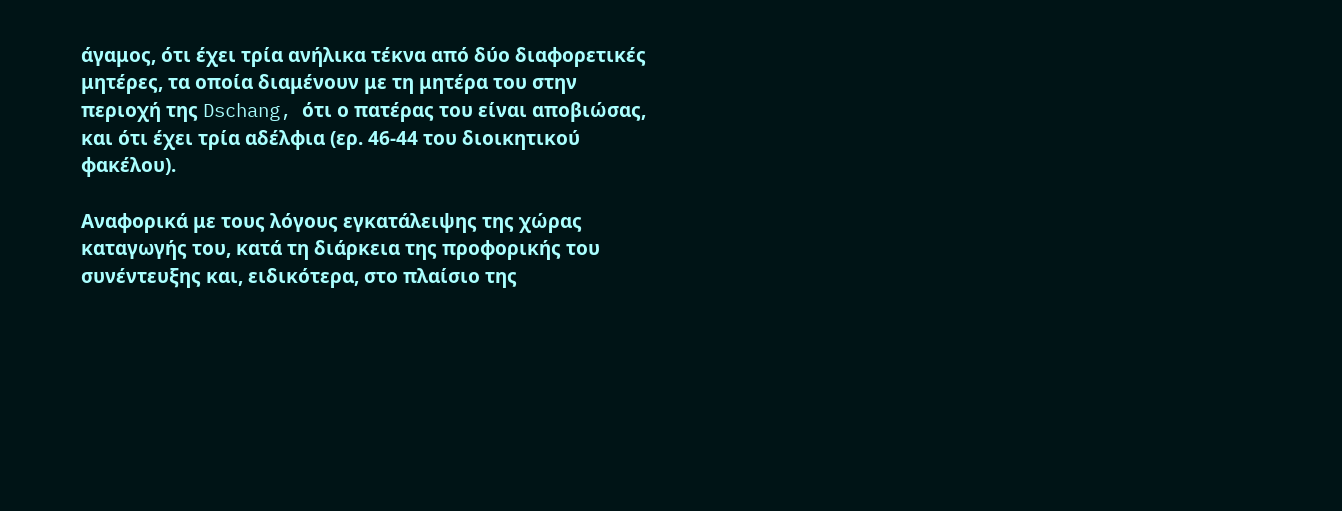άγαμος, ότι έχει τρία ανήλικα τέκνα από δύο διαφορετικές μητέρες, τα οποία διαμένουν με τη μητέρα του στην περιοχή της Dschang, ότι ο πατέρας του είναι αποβιώσας, και ότι έχει τρία αδέλφια (ερ. 46-44 του διοικητικού φακέλου).

Αναφορικά με τους λόγους εγκατάλειψης της χώρας καταγωγής του, κατά τη διάρκεια της προφορικής του συνέντευξης και, ειδικότερα, στο πλαίσιο της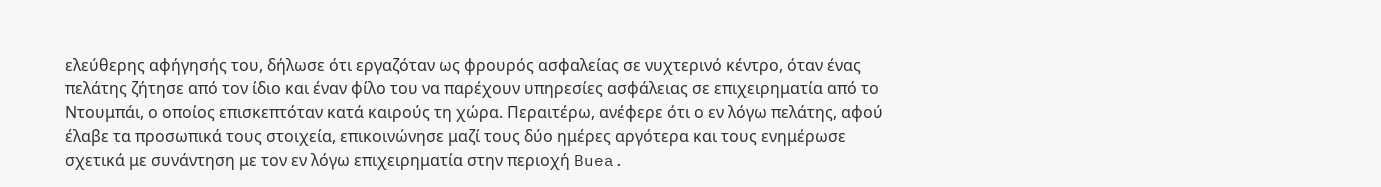ελεύθερης αφήγησής του, δήλωσε ότι εργαζόταν ως φρουρός ασφαλείας σε νυχτερινό κέντρο, όταν ένας πελάτης ζήτησε από τον ίδιο και έναν φίλο του να παρέχουν υπηρεσίες ασφάλειας σε επιχειρηματία από το Ντουμπάι, ο οποίος επισκεπτόταν κατά καιρούς τη χώρα. Περαιτέρω, ανέφερε ότι ο εν λόγω πελάτης, αφού έλαβε τα προσωπικά τους στοιχεία, επικοινώνησε μαζί τους δύο ημέρες αργότερα και τους ενημέρωσε σχετικά με συνάντηση με τον εν λόγω επιχειρηματία στην περιοχή Buea.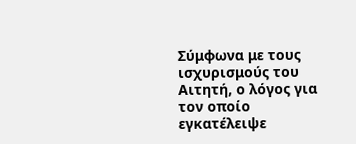Σύμφωνα με τους ισχυρισμούς του Αιτητή, ο λόγος για τον οποίο εγκατέλειψε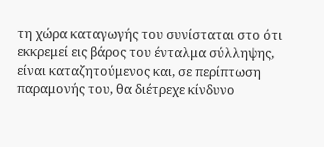τη χώρα καταγωγής του συνίσταται στο ότι εκκρεμεί εις βάρος του ένταλμα σύλληψης, είναι καταζητούμενος και, σε περίπτωση παραμονής του, θα διέτρεχε κίνδυνο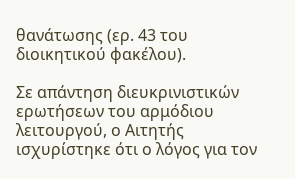θανάτωσης (ερ. 43 του διοικητικού φακέλου).

Σε απάντηση διευκρινιστικών ερωτήσεων του αρμόδιου λειτουργού, ο Αιτητής ισχυρίστηκε ότι ο λόγος για τον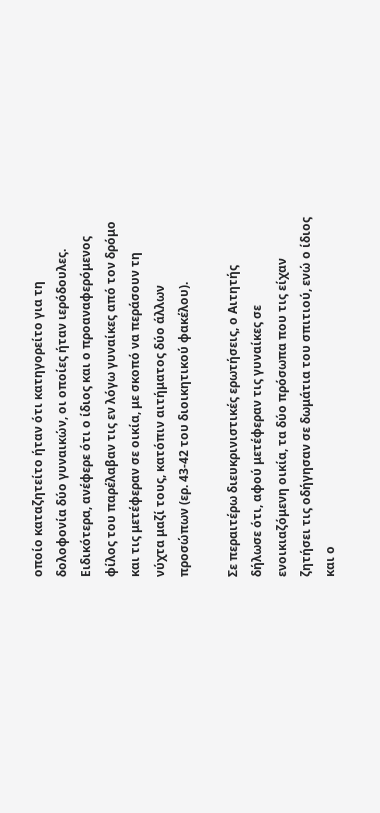οποίο καταζητείτο ήταν ότι κατηγορείτο για τη δολοφονία δύο γυναικών, οι οποίες ήταν ιερόδουλες. Ειδικότερα, ανέφερε ότι ο ίδιος και ο προαναφερόμενος φίλος του παρέλαβαν τις εν λόγω γυναίκες από τον δρόμο και τις μετέφεραν σε οικία, με σκοπό να περάσουν τη νύχτα μαζί τους, κατόπιν αιτήματος δύο άλλων προσώπων (ερ. 43-42 του διοικητικού φακέλου).

Σε περαιτέρω διευκρινιστικές ερωτήσεις, ο Αιτητής δήλωσε ότι, αφού μετέφεραν τις γυναίκες σε ενοικιαζόμενη οικία, τα δύο πρόσωπα που τις είχαν ζητήσει τις οδήγησαν σε δωμάτια του σπιτιού, ενώ ο ίδιος και ο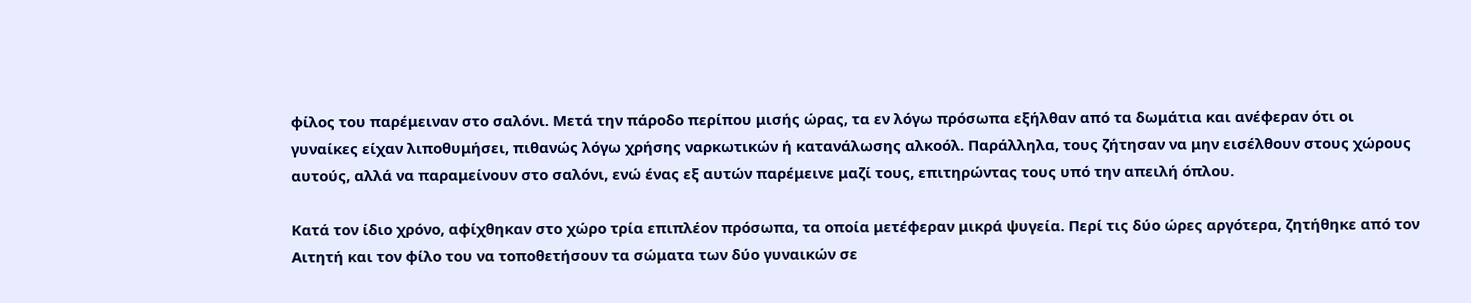φίλος του παρέμειναν στο σαλόνι. Μετά την πάροδο περίπου μισής ώρας, τα εν λόγω πρόσωπα εξήλθαν από τα δωμάτια και ανέφεραν ότι οι γυναίκες είχαν λιποθυμήσει, πιθανώς λόγω χρήσης ναρκωτικών ή κατανάλωσης αλκοόλ. Παράλληλα, τους ζήτησαν να μην εισέλθουν στους χώρους αυτούς, αλλά να παραμείνουν στο σαλόνι, ενώ ένας εξ αυτών παρέμεινε μαζί τους, επιτηρώντας τους υπό την απειλή όπλου.

Κατά τον ίδιο χρόνο, αφίχθηκαν στο χώρο τρία επιπλέον πρόσωπα, τα οποία μετέφεραν μικρά ψυγεία. Περί τις δύο ώρες αργότερα, ζητήθηκε από τον Αιτητή και τον φίλο του να τοποθετήσουν τα σώματα των δύο γυναικών σε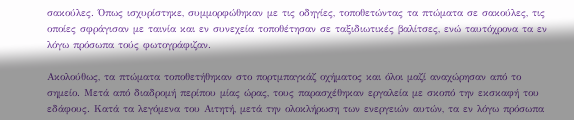σακούλες. Όπως ισχυρίστηκε, συμμορφώθηκαν με τις οδηγίες, τοποθετώντας τα πτώματα σε σακούλες, τις οποίες σφράγισαν με ταινία και εν συνεχεία τοποθέτησαν σε ταξιδιωτικές βαλίτσες, ενώ ταυτόχρονα τα εν λόγω πρόσωπα τούς φωτογράφιζαν.

Ακολούθως, τα πτώματα τοποθετήθηκαν στο πορτμπαγκάζ οχήματος και όλοι μαζί αναχώρησαν από το σημείο. Μετά από διαδρομή περίπου μίας ώρας, τους παρασχέθηκαν εργαλεία με σκοπό την εκσκαφή του εδάφους. Κατά τα λεγόμενα του Αιτητή, μετά την ολοκλήρωση των ενεργειών αυτών, τα εν λόγω πρόσωπα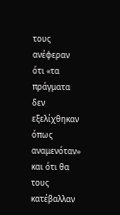τους ανέφεραν ότι «τα πράγματα δεν εξελίχθηκαν όπως αναμενόταν» και ότι θα τους κατέβαλλαν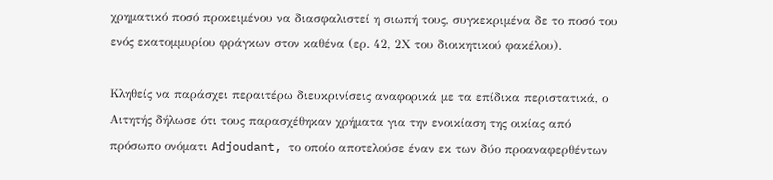χρηματικό ποσό προκειμένου να διασφαλιστεί η σιωπή τους, συγκεκριμένα δε το ποσό του ενός εκατομμυρίου φράγκων στον καθένα (ερ. 42, 2Χ του διοικητικού φακέλου).

Κληθείς να παράσχει περαιτέρω διευκρινίσεις αναφορικά με τα επίδικα περιστατικά, ο Αιτητής δήλωσε ότι τους παρασχέθηκαν χρήματα για την ενοικίαση της οικίας από πρόσωπο ονόματι Adjoudant, το οποίο αποτελούσε έναν εκ των δύο προαναφερθέντων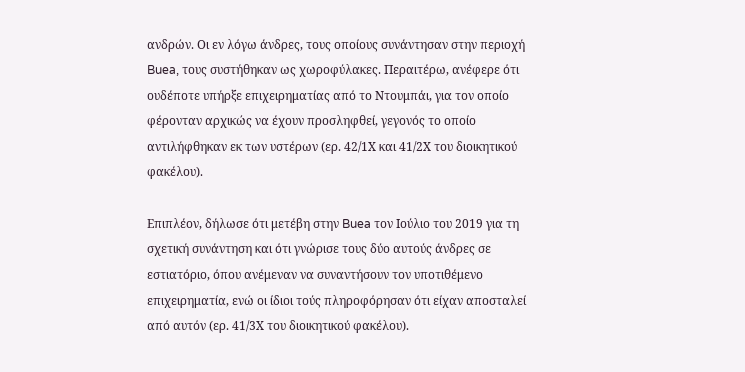ανδρών. Οι εν λόγω άνδρες, τους οποίους συνάντησαν στην περιοχή Buea, τους συστήθηκαν ως χωροφύλακες. Περαιτέρω, ανέφερε ότι ουδέποτε υπήρξε επιχειρηματίας από το Ντουμπάι, για τον οποίο φέρονταν αρχικώς να έχουν προσληφθεί, γεγονός το οποίο αντιλήφθηκαν εκ των υστέρων (ερ. 42/1Χ και 41/2Χ του διοικητικού φακέλου).

Επιπλέον, δήλωσε ότι μετέβη στην Buea τον Ιούλιο του 2019 για τη σχετική συνάντηση και ότι γνώρισε τους δύο αυτούς άνδρες σε εστιατόριο, όπου ανέμεναν να συναντήσουν τον υποτιθέμενο επιχειρηματία, ενώ οι ίδιοι τούς πληροφόρησαν ότι είχαν αποσταλεί από αυτόν (ερ. 41/3Χ του διοικητικού φακέλου).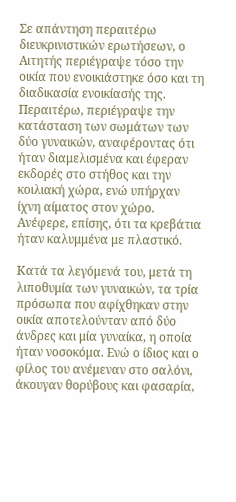Σε απάντηση περαιτέρω διευκρινιστικών ερωτήσεων, ο Αιτητής περιέγραψε τόσο την οικία που ενοικιάστηκε όσο και τη διαδικασία ενοικίασής της. Περαιτέρω, περιέγραψε την κατάσταση των σωμάτων των δύο γυναικών, αναφέροντας ότι ήταν διαμελισμένα και έφεραν εκδορές στο στήθος και την κοιλιακή χώρα, ενώ υπήρχαν ίχνη αίματος στον χώρο. Ανέφερε, επίσης, ότι τα κρεβάτια ήταν καλυμμένα με πλαστικό.

Κατά τα λεγόμενά του, μετά τη λιποθυμία των γυναικών, τα τρία πρόσωπα που αφίχθηκαν στην οικία αποτελούνταν από δύο άνδρες και μία γυναίκα, η οποία ήταν νοσοκόμα. Ενώ ο ίδιος και ο φίλος του ανέμεναν στο σαλόνι, άκουγαν θορύβους και φασαρία,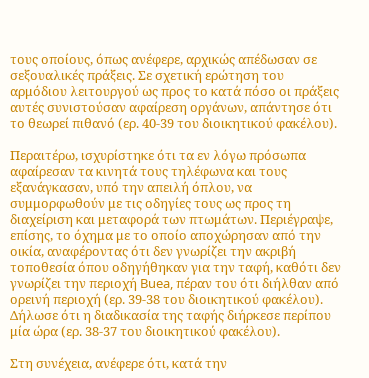τους οποίους, όπως ανέφερε, αρχικώς απέδωσαν σε σεξουαλικές πράξεις. Σε σχετική ερώτηση του αρμόδιου λειτουργού ως προς το κατά πόσο οι πράξεις αυτές συνιστούσαν αφαίρεση οργάνων, απάντησε ότι το θεωρεί πιθανό (ερ. 40-39 του διοικητικού φακέλου).

Περαιτέρω, ισχυρίστηκε ότι τα εν λόγω πρόσωπα αφαίρεσαν τα κινητά τους τηλέφωνα και τους εξανάγκασαν, υπό την απειλή όπλου, να συμμορφωθούν με τις οδηγίες τους ως προς τη διαχείριση και μεταφορά των πτωμάτων. Περιέγραψε, επίσης, το όχημα με το οποίο αποχώρησαν από την οικία, αναφέροντας ότι δεν γνωρίζει την ακριβή τοποθεσία όπου οδηγήθηκαν για την ταφή, καθότι δεν γνωρίζει την περιοχή Buea, πέραν του ότι διήλθαν από ορεινή περιοχή (ερ. 39-38 του διοικητικού φακέλου). Δήλωσε ότι η διαδικασία της ταφής διήρκεσε περίπου μία ώρα (ερ. 38-37 του διοικητικού φακέλου).

Στη συνέχεια, ανέφερε ότι, κατά την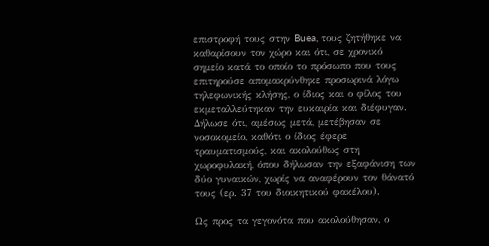επιστροφή τους στην Buea, τους ζητήθηκε να καθαρίσουν τον χώρο και ότι, σε χρονικό σημείο κατά το οποίο το πρόσωπο που τους επιτηρούσε απομακρύνθηκε προσωρινά λόγω τηλεφωνικής κλήσης, ο ίδιος και ο φίλος του εκμεταλλεύτηκαν την ευκαιρία και διέφυγαν. Δήλωσε ότι, αμέσως μετά, μετέβησαν σε νοσοκομείο, καθότι ο ίδιος έφερε τραυματισμούς, και ακολούθως στη χωροφυλακή, όπου δήλωσαν την εξαφάνιση των δύο γυναικών, χωρίς να αναφέρουν τον θάνατό τους (ερ. 37 του διοικητικού φακέλου).

Ως προς τα γεγονότα που ακολούθησαν, ο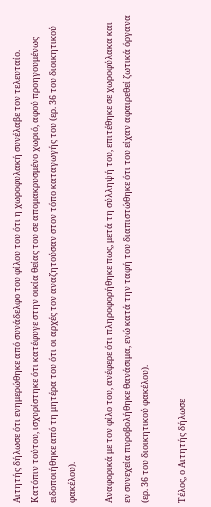Αιτητής δήλωσε ότι ενημερώθηκε από συνάδελφο του φίλου του ότι η χωροφυλακή συνέλαβε τον τελευταίο. Κατόπιν τούτου, ισχυρίστηκε ότι κατέφυγε στην οικία θείας του σε απομακρυσμένο χωριό, αφού προηγουμένως ειδοποιήθηκε από τη μητέρα του ότι οι αρχές τον αναζητούσαν στον τόπο καταγωγής του (ερ. 36 του διοικητικού φακέλου).

Αναφορικά με τον φίλο του, ανέφερε ότι πληροφορήθηκε πως, μετά τη σύλληψή του, επιτέθηκε σε χωροφύλακα και εν συνεχεία πυροβολήθηκε θανάσιμα, ενώ κατά την ταφή του διαπιστώθηκε ότι του είχαν αφαιρεθεί ζωτικά όργανα (ερ. 36 του διοικητικού φακέλου).

Τέλος, ο Αιτητής δήλωσε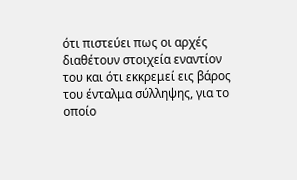ότι πιστεύει πως οι αρχές διαθέτουν στοιχεία εναντίον του και ότι εκκρεμεί εις βάρος του ένταλμα σύλληψης, για το οποίο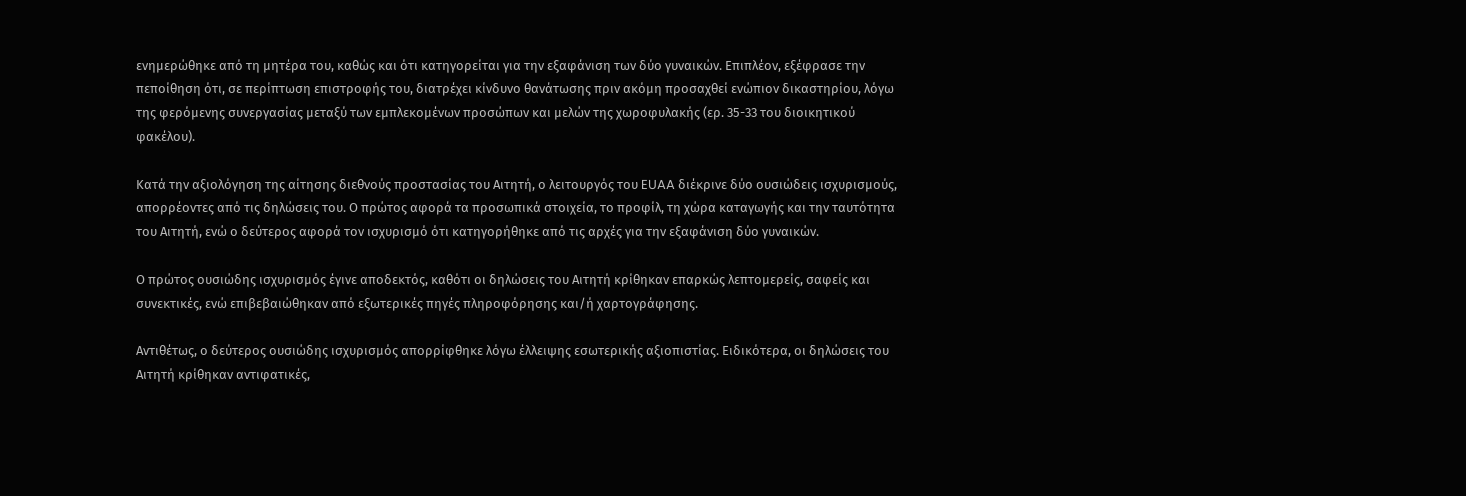ενημερώθηκε από τη μητέρα του, καθώς και ότι κατηγορείται για την εξαφάνιση των δύο γυναικών. Επιπλέον, εξέφρασε την πεποίθηση ότι, σε περίπτωση επιστροφής του, διατρέχει κίνδυνο θανάτωσης πριν ακόμη προσαχθεί ενώπιον δικαστηρίου, λόγω της φερόμενης συνεργασίας μεταξύ των εμπλεκομένων προσώπων και μελών της χωροφυλακής (ερ. 35-33 του διοικητικού φακέλου).

Κατά την αξιολόγηση της αίτησης διεθνούς προστασίας του Αιτητή, ο λειτουργός του EUAA διέκρινε δύο ουσιώδεις ισχυρισμούς, απορρέοντες από τις δηλώσεις του. Ο πρώτος αφορά τα προσωπικά στοιχεία, το προφίλ, τη χώρα καταγωγής και την ταυτότητα του Αιτητή, ενώ ο δεύτερος αφορά τον ισχυρισμό ότι κατηγορήθηκε από τις αρχές για την εξαφάνιση δύο γυναικών.

Ο πρώτος ουσιώδης ισχυρισμός έγινε αποδεκτός, καθότι οι δηλώσεις του Αιτητή κρίθηκαν επαρκώς λεπτομερείς, σαφείς και συνεκτικές, ενώ επιβεβαιώθηκαν από εξωτερικές πηγές πληροφόρησης και/ή χαρτογράφησης.

Αντιθέτως, ο δεύτερος ουσιώδης ισχυρισμός απορρίφθηκε λόγω έλλειψης εσωτερικής αξιοπιστίας. Ειδικότερα, οι δηλώσεις του Αιτητή κρίθηκαν αντιφατικές,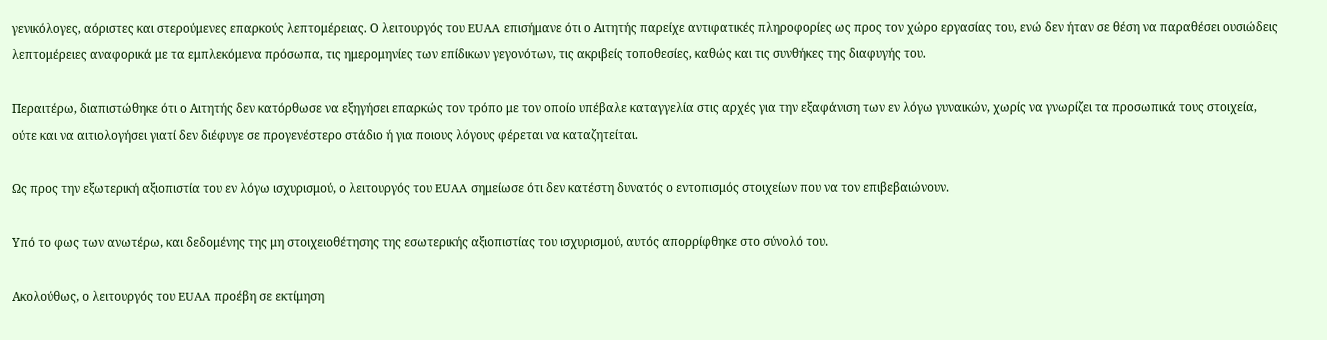γενικόλογες, αόριστες και στερούμενες επαρκούς λεπτομέρειας. Ο λειτουργός του EUAA επισήμανε ότι ο Αιτητής παρείχε αντιφατικές πληροφορίες ως προς τον χώρο εργασίας του, ενώ δεν ήταν σε θέση να παραθέσει ουσιώδεις λεπτομέρειες αναφορικά με τα εμπλεκόμενα πρόσωπα, τις ημερομηνίες των επίδικων γεγονότων, τις ακριβείς τοποθεσίες, καθώς και τις συνθήκες της διαφυγής του.

Περαιτέρω, διαπιστώθηκε ότι ο Αιτητής δεν κατόρθωσε να εξηγήσει επαρκώς τον τρόπο με τον οποίο υπέβαλε καταγγελία στις αρχές για την εξαφάνιση των εν λόγω γυναικών, χωρίς να γνωρίζει τα προσωπικά τους στοιχεία, ούτε και να αιτιολογήσει γιατί δεν διέφυγε σε προγενέστερο στάδιο ή για ποιους λόγους φέρεται να καταζητείται.

Ως προς την εξωτερική αξιοπιστία του εν λόγω ισχυρισμού, ο λειτουργός του EUAA σημείωσε ότι δεν κατέστη δυνατός ο εντοπισμός στοιχείων που να τον επιβεβαιώνουν.

Υπό το φως των ανωτέρω, και δεδομένης της μη στοιχειοθέτησης της εσωτερικής αξιοπιστίας του ισχυρισμού, αυτός απορρίφθηκε στο σύνολό του.

Ακολούθως, ο λειτουργός του EUAA προέβη σε εκτίμηση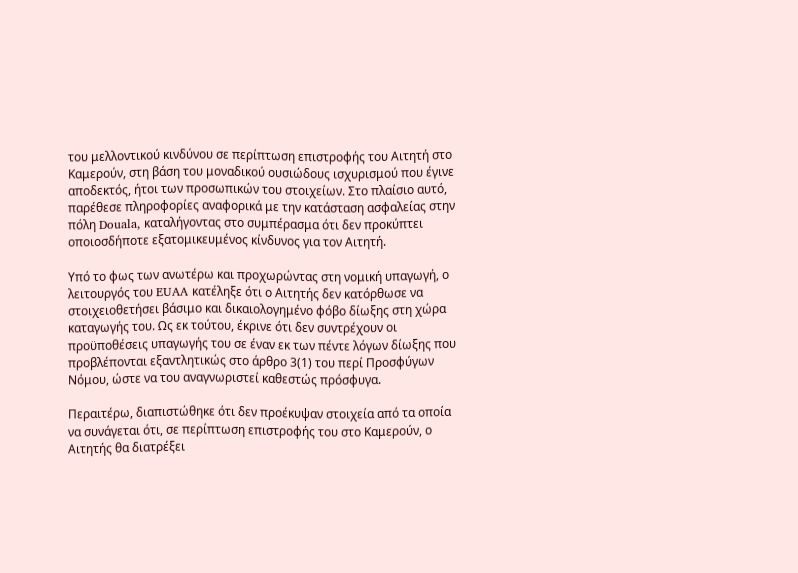του μελλοντικού κινδύνου σε περίπτωση επιστροφής του Αιτητή στο Καμερούν, στη βάση του μοναδικού ουσιώδους ισχυρισμού που έγινε αποδεκτός, ήτοι των προσωπικών του στοιχείων. Στο πλαίσιο αυτό, παρέθεσε πληροφορίες αναφορικά με την κατάσταση ασφαλείας στην πόλη Douala, καταλήγοντας στο συμπέρασμα ότι δεν προκύπτει οποιοσδήποτε εξατομικευμένος κίνδυνος για τον Αιτητή.

Υπό το φως των ανωτέρω και προχωρώντας στη νομική υπαγωγή, ο λειτουργός του EUAA κατέληξε ότι ο Αιτητής δεν κατόρθωσε να στοιχειοθετήσει βάσιμο και δικαιολογημένο φόβο δίωξης στη χώρα καταγωγής του. Ως εκ τούτου, έκρινε ότι δεν συντρέχουν οι προϋποθέσεις υπαγωγής του σε έναν εκ των πέντε λόγων δίωξης που προβλέπονται εξαντλητικώς στο άρθρο 3(1) του περί Προσφύγων Νόμου, ώστε να του αναγνωριστεί καθεστώς πρόσφυγα.

Περαιτέρω, διαπιστώθηκε ότι δεν προέκυψαν στοιχεία από τα οποία να συνάγεται ότι, σε περίπτωση επιστροφής του στο Καμερούν, ο Αιτητής θα διατρέξει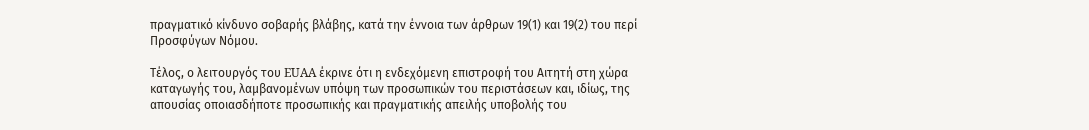πραγματικό κίνδυνο σοβαρής βλάβης, κατά την έννοια των άρθρων 19(1) και 19(2) του περί Προσφύγων Νόμου.

Τέλος, ο λειτουργός του EUAA έκρινε ότι η ενδεχόμενη επιστροφή του Αιτητή στη χώρα καταγωγής του, λαμβανομένων υπόψη των προσωπικών του περιστάσεων και, ιδίως, της απουσίας οποιασδήποτε προσωπικής και πραγματικής απειλής υποβολής του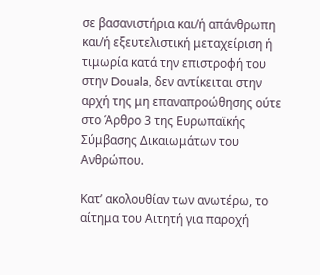σε βασανιστήρια και/ή απάνθρωπη και/ή εξευτελιστική μεταχείριση ή τιμωρία κατά την επιστροφή του στην Douala, δεν αντίκειται στην αρχή της μη επαναπροώθησης ούτε στο Άρθρο 3 της Ευρωπαϊκής Σύμβασης Δικαιωμάτων του Ανθρώπου.

Κατ’ ακολουθίαν των ανωτέρω, το αίτημα του Αιτητή για παροχή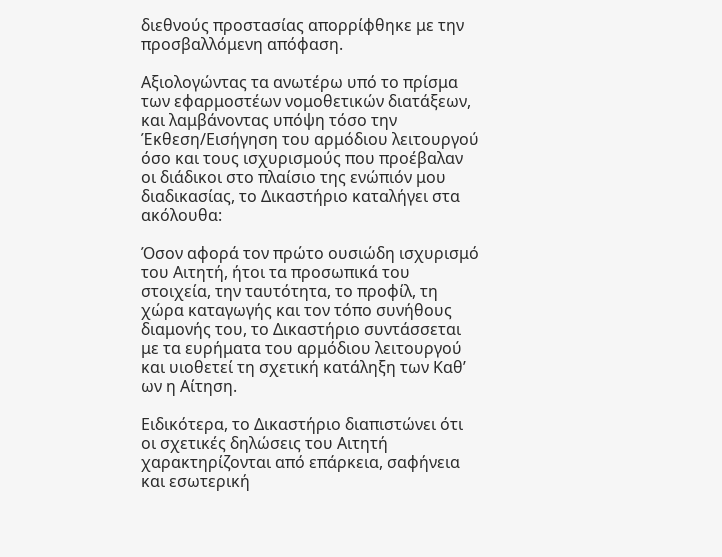διεθνούς προστασίας απορρίφθηκε με την προσβαλλόμενη απόφαση.

Αξιολογώντας τα ανωτέρω υπό το πρίσμα των εφαρμοστέων νομοθετικών διατάξεων, και λαμβάνοντας υπόψη τόσο την Έκθεση/Εισήγηση του αρμόδιου λειτουργού όσο και τους ισχυρισμούς που προέβαλαν οι διάδικοι στο πλαίσιο της ενώπιόν μου διαδικασίας, το Δικαστήριο καταλήγει στα ακόλουθα:

Όσον αφορά τον πρώτο ουσιώδη ισχυρισμό του Αιτητή, ήτοι τα προσωπικά του στοιχεία, την ταυτότητα, το προφίλ, τη χώρα καταγωγής και τον τόπο συνήθους διαμονής του, το Δικαστήριο συντάσσεται με τα ευρήματα του αρμόδιου λειτουργού και υιοθετεί τη σχετική κατάληξη των Καθ’ ων η Αίτηση.

Ειδικότερα, το Δικαστήριο διαπιστώνει ότι οι σχετικές δηλώσεις του Αιτητή χαρακτηρίζονται από επάρκεια, σαφήνεια και εσωτερική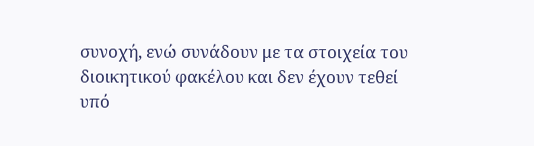συνοχή, ενώ συνάδουν με τα στοιχεία του διοικητικού φακέλου και δεν έχουν τεθεί υπό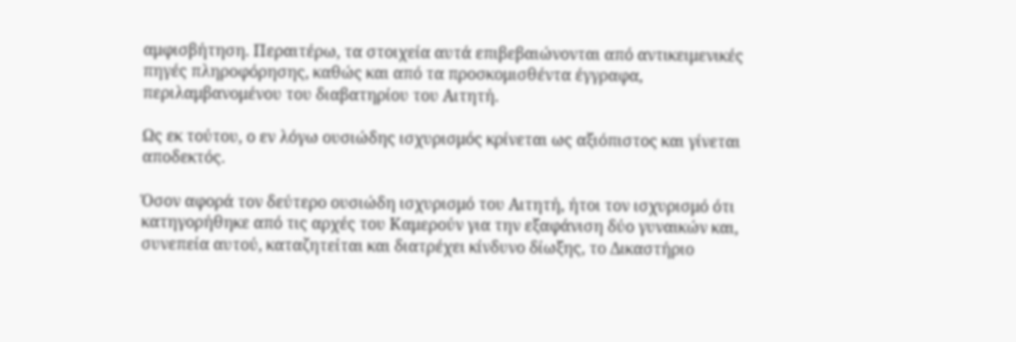αμφισβήτηση. Περαιτέρω, τα στοιχεία αυτά επιβεβαιώνονται από αντικειμενικές πηγές πληροφόρησης, καθώς και από τα προσκομισθέντα έγγραφα, περιλαμβανομένου του διαβατηρίου του Αιτητή.

Ως εκ τούτου, ο εν λόγω ουσιώδης ισχυρισμός κρίνεται ως αξιόπιστος και γίνεται αποδεκτός.

Όσον αφορά τον δεύτερο ουσιώδη ισχυρισμό του Αιτητή, ήτοι τον ισχυρισμό ότι κατηγορήθηκε από τις αρχές του Καμερούν για την εξαφάνιση δύο γυναικών και, συνεπεία αυτού, καταζητείται και διατρέχει κίνδυνο δίωξης, το Δικαστήριο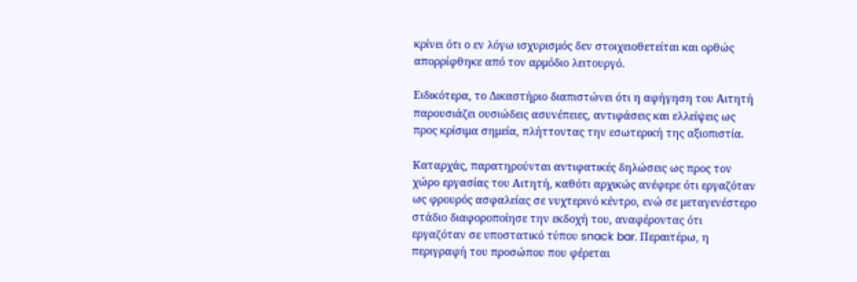κρίνει ότι ο εν λόγω ισχυρισμός δεν στοιχειοθετείται και ορθώς απορρίφθηκε από τον αρμόδιο λειτουργό.

Ειδικότερα, το Δικαστήριο διαπιστώνει ότι η αφήγηση του Αιτητή παρουσιάζει ουσιώδεις ασυνέπειες, αντιφάσεις και ελλείψεις ως προς κρίσιμα σημεία, πλήττοντας την εσωτερική της αξιοπιστία.

Καταρχάς, παρατηρούνται αντιφατικές δηλώσεις ως προς τον χώρο εργασίας του Αιτητή, καθότι αρχικώς ανέφερε ότι εργαζόταν ως φρουρός ασφαλείας σε νυχτερινό κέντρο, ενώ σε μεταγενέστερο στάδιο διαφοροποίησε την εκδοχή του, αναφέροντας ότι εργαζόταν σε υποστατικό τύπου snack bar. Περαιτέρω, η περιγραφή του προσώπου που φέρεται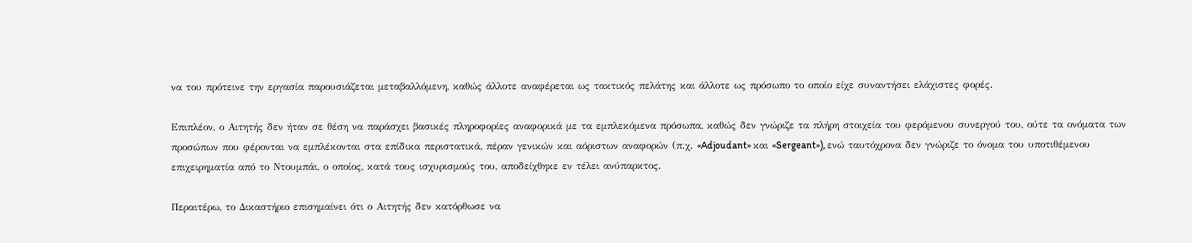να του πρότεινε την εργασία παρουσιάζεται μεταβαλλόμενη, καθώς άλλοτε αναφέρεται ως τακτικός πελάτης και άλλοτε ως πρόσωπο το οποίο είχε συναντήσει ελάχιστες φορές.

Επιπλέον, ο Αιτητής δεν ήταν σε θέση να παράσχει βασικές πληροφορίες αναφορικά με τα εμπλεκόμενα πρόσωπα, καθώς δεν γνώριζε τα πλήρη στοιχεία του φερόμενου συνεργού του, ούτε τα ονόματα των προσώπων που φέρονται να εμπλέκονται στα επίδικα περιστατικά, πέραν γενικών και αόριστων αναφορών (π.χ. «Adjoudant» και «Sergeant»), ενώ ταυτόχρονα δεν γνώριζε το όνομα του υποτιθέμενου επιχειρηματία από το Ντουμπάι, ο οποίος, κατά τους ισχυρισμούς του, αποδείχθηκε εν τέλει ανύπαρκτος.

Περαιτέρω, το Δικαστήριο επισημαίνει ότι ο Αιτητής δεν κατόρθωσε να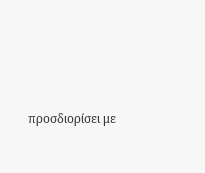προσδιορίσει με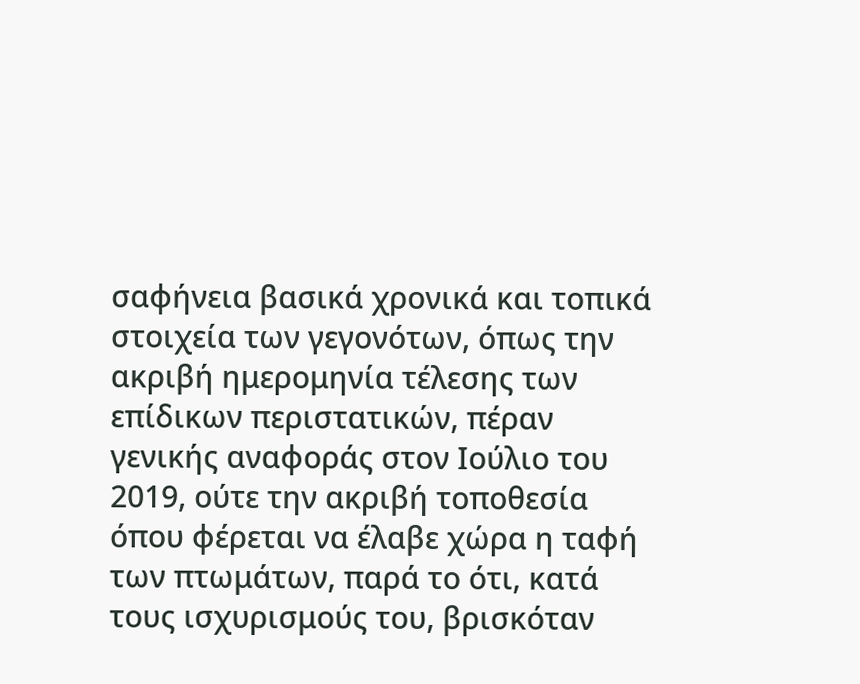σαφήνεια βασικά χρονικά και τοπικά στοιχεία των γεγονότων, όπως την ακριβή ημερομηνία τέλεσης των επίδικων περιστατικών, πέραν γενικής αναφοράς στον Ιούλιο του 2019, ούτε την ακριβή τοποθεσία όπου φέρεται να έλαβε χώρα η ταφή των πτωμάτων, παρά το ότι, κατά τους ισχυρισμούς του, βρισκόταν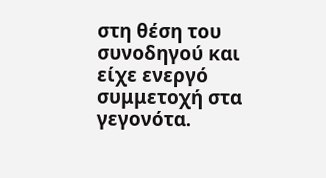στη θέση του συνοδηγού και είχε ενεργό συμμετοχή στα γεγονότα.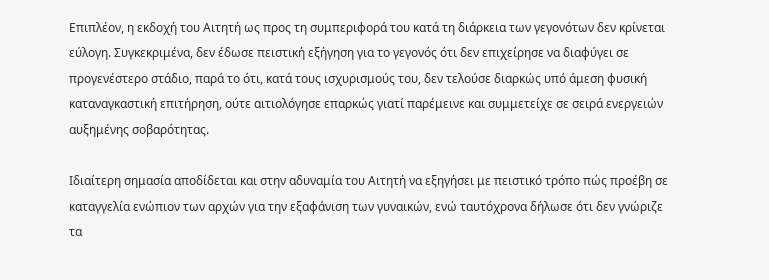Επιπλέον, η εκδοχή του Αιτητή ως προς τη συμπεριφορά του κατά τη διάρκεια των γεγονότων δεν κρίνεται εύλογη. Συγκεκριμένα, δεν έδωσε πειστική εξήγηση για το γεγονός ότι δεν επιχείρησε να διαφύγει σε προγενέστερο στάδιο, παρά το ότι, κατά τους ισχυρισμούς του, δεν τελούσε διαρκώς υπό άμεση φυσική καταναγκαστική επιτήρηση, ούτε αιτιολόγησε επαρκώς γιατί παρέμεινε και συμμετείχε σε σειρά ενεργειών αυξημένης σοβαρότητας.

Ιδιαίτερη σημασία αποδίδεται και στην αδυναμία του Αιτητή να εξηγήσει με πειστικό τρόπο πώς προέβη σε καταγγελία ενώπιον των αρχών για την εξαφάνιση των γυναικών, ενώ ταυτόχρονα δήλωσε ότι δεν γνώριζε τα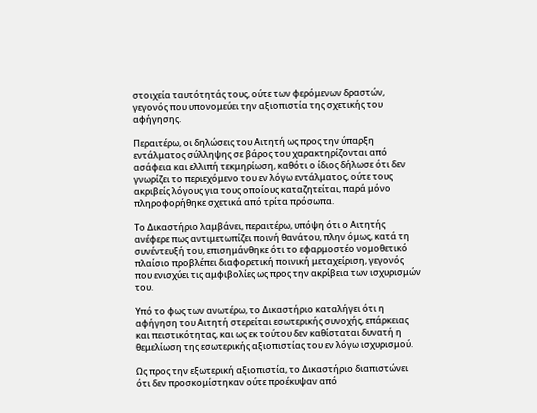στοιχεία ταυτότητάς τους, ούτε των φερόμενων δραστών, γεγονός που υπονομεύει την αξιοπιστία της σχετικής του αφήγησης.

Περαιτέρω, οι δηλώσεις του Αιτητή ως προς την ύπαρξη εντάλματος σύλληψης σε βάρος του χαρακτηρίζονται από ασάφεια και ελλιπή τεκμηρίωση, καθότι ο ίδιος δήλωσε ότι δεν γνωρίζει το περιεχόμενο του εν λόγω εντάλματος, ούτε τους ακριβείς λόγους για τους οποίους καταζητείται, παρά μόνο πληροφορήθηκε σχετικά από τρίτα πρόσωπα.

Το Δικαστήριο λαμβάνει, περαιτέρω, υπόψη ότι ο Αιτητής ανέφερε πως αντιμετωπίζει ποινή θανάτου, πλην όμως, κατά τη συνέντευξή του, επισημάνθηκε ότι το εφαρμοστέο νομοθετικό πλαίσιο προβλέπει διαφορετική ποινική μεταχείριση, γεγονός που ενισχύει τις αμφιβολίες ως προς την ακρίβεια των ισχυρισμών του.

Υπό το φως των ανωτέρω, το Δικαστήριο καταλήγει ότι η αφήγηση του Αιτητή στερείται εσωτερικής συνοχής, επάρκειας και πειστικότητας, και ως εκ τούτου δεν καθίσταται δυνατή η θεμελίωση της εσωτερικής αξιοπιστίας του εν λόγω ισχυρισμού.

Ως προς την εξωτερική αξιοπιστία, το Δικαστήριο διαπιστώνει ότι δεν προσκομίστηκαν ούτε προέκυψαν από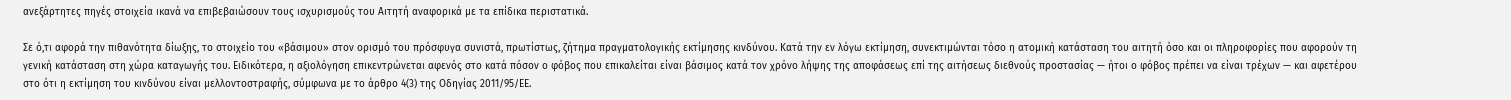ανεξάρτητες πηγές στοιχεία ικανά να επιβεβαιώσουν τους ισχυρισμούς του Αιτητή αναφορικά με τα επίδικα περιστατικά.

Σε ό,τι αφορά την πιθανότητα δίωξης, το στοιχείο του «βάσιμου» στον ορισμό του πρόσφυγα συνιστά, πρωτίστως, ζήτημα πραγματολογικής εκτίμησης κινδύνου. Κατά την εν λόγω εκτίμηση, συνεκτιμώνται τόσο η ατομική κατάσταση του αιτητή όσο και οι πληροφορίες που αφορούν τη γενική κατάσταση στη χώρα καταγωγής του. Ειδικότερα, η αξιολόγηση επικεντρώνεται αφενός στο κατά πόσον ο φόβος που επικαλείται είναι βάσιμος κατά τον χρόνο λήψης της αποφάσεως επί της αιτήσεως διεθνούς προστασίας — ήτοι ο φόβος πρέπει να είναι τρέχων — και αφετέρου στο ότι η εκτίμηση του κινδύνου είναι μελλοντοστραφής, σύμφωνα με το άρθρο 4(3) της Οδηγίας 2011/95/ΕΕ.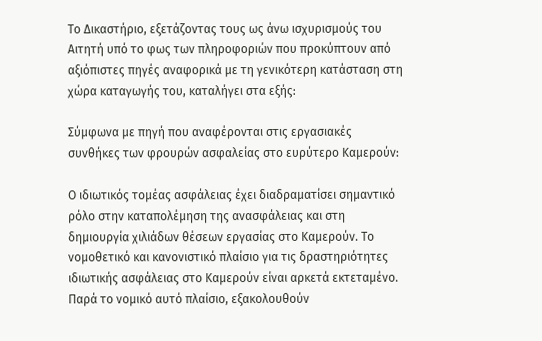Το Δικαστήριο, εξετάζοντας τους ως άνω ισχυρισμούς του Αιτητή υπό το φως των πληροφοριών που προκύπτουν από αξιόπιστες πηγές αναφορικά με τη γενικότερη κατάσταση στη χώρα καταγωγής του, καταλήγει στα εξής:

Σύμφωνα με πηγή που αναφέρονται στις εργασιακές συνθήκες των φρουρών ασφαλείας στο ευρύτερο Καμερούν:

Ο ιδιωτικός τομέας ασφάλειας έχει διαδραματίσει σημαντικό ρόλο στην καταπολέμηση της ανασφάλειας και στη δημιουργία χιλιάδων θέσεων εργασίας στο Καμερούν. Το νομοθετικό και κανονιστικό πλαίσιο για τις δραστηριότητες ιδιωτικής ασφάλειας στο Καμερούν είναι αρκετά εκτεταμένο. Παρά το νομικό αυτό πλαίσιο, εξακολουθούν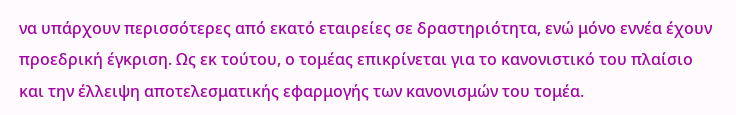να υπάρχουν περισσότερες από εκατό εταιρείες σε δραστηριότητα, ενώ μόνο εννέα έχουν προεδρική έγκριση. Ως εκ τούτου, ο τομέας επικρίνεται για το κανονιστικό του πλαίσιο και την έλλειψη αποτελεσματικής εφαρμογής των κανονισμών του τομέα.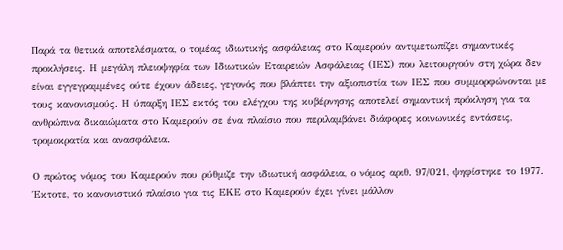Παρά τα θετικά αποτελέσματα, ο τομέας ιδιωτικής ασφάλειας στο Καμερούν αντιμετωπίζει σημαντικές προκλήσεις. Η μεγάλη πλειοψηφία των Ιδιωτικών Εταιρειών Ασφάλειας (ΙΕΣ) που λειτουργούν στη χώρα δεν είναι εγγεγραμμένες ούτε έχουν άδειες, γεγονός που βλάπτει την αξιοπιστία των ΙΕΣ που συμμορφώνονται με τους κανονισμούς. Η ύπαρξη ΙΕΣ εκτός του ελέγχου της κυβέρνησης αποτελεί σημαντική πρόκληση για τα ανθρώπινα δικαιώματα στο Καμερούν σε ένα πλαίσιο που περιλαμβάνει διάφορες κοινωνικές εντάσεις, τρομοκρατία και ανασφάλεια.

Ο πρώτος νόμος του Καμερούν που ρύθμιζε την ιδιωτική ασφάλεια, ο νόμος αριθ. 97/021, ψηφίστηκε το 1977. Έκτοτε, το κανονιστικό πλαίσιο για τις ΕΚΕ στο Καμερούν έχει γίνει μάλλον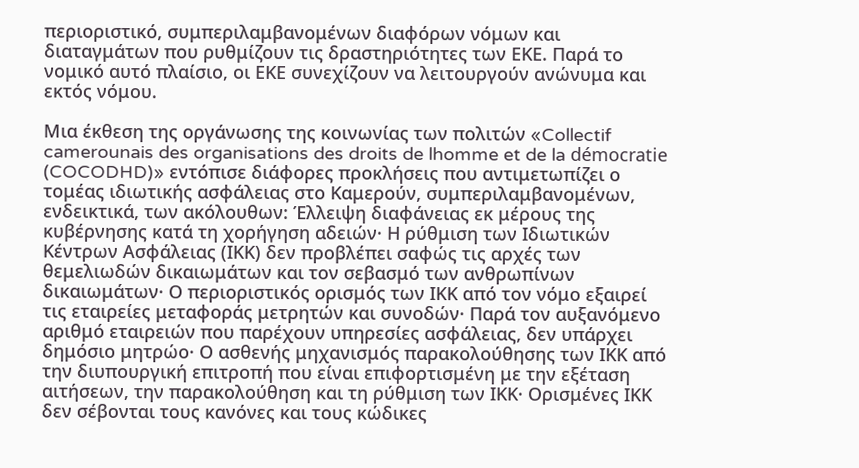περιοριστικό, συμπεριλαμβανομένων διαφόρων νόμων και διαταγμάτων που ρυθμίζουν τις δραστηριότητες των ΕΚΕ. Παρά το νομικό αυτό πλαίσιο, οι ΕΚΕ συνεχίζουν να λειτουργούν ανώνυμα και εκτός νόμου.

Μια έκθεση της οργάνωσης της κοινωνίας των πολιτών «Collectif camerounais des organisations des droits de lhomme et de la démocratie (COCODHD)» εντόπισε διάφορες προκλήσεις που αντιμετωπίζει ο τομέας ιδιωτικής ασφάλειας στο Καμερούν, συμπεριλαμβανομένων, ενδεικτικά, των ακόλουθων: Έλλειψη διαφάνειας εκ μέρους της κυβέρνησης κατά τη χορήγηση αδειών· Η ρύθμιση των Ιδιωτικών Κέντρων Ασφάλειας (ΙΚΚ) δεν προβλέπει σαφώς τις αρχές των θεμελιωδών δικαιωμάτων και τον σεβασμό των ανθρωπίνων δικαιωμάτων· Ο περιοριστικός ορισμός των ΙΚΚ από τον νόμο εξαιρεί τις εταιρείες μεταφοράς μετρητών και συνοδών· Παρά τον αυξανόμενο αριθμό εταιρειών που παρέχουν υπηρεσίες ασφάλειας, δεν υπάρχει δημόσιο μητρώο· Ο ασθενής μηχανισμός παρακολούθησης των ΙΚΚ από την διυπουργική επιτροπή που είναι επιφορτισμένη με την εξέταση αιτήσεων, την παρακολούθηση και τη ρύθμιση των ΙΚΚ· Ορισμένες ΙΚΚ δεν σέβονται τους κανόνες και τους κώδικες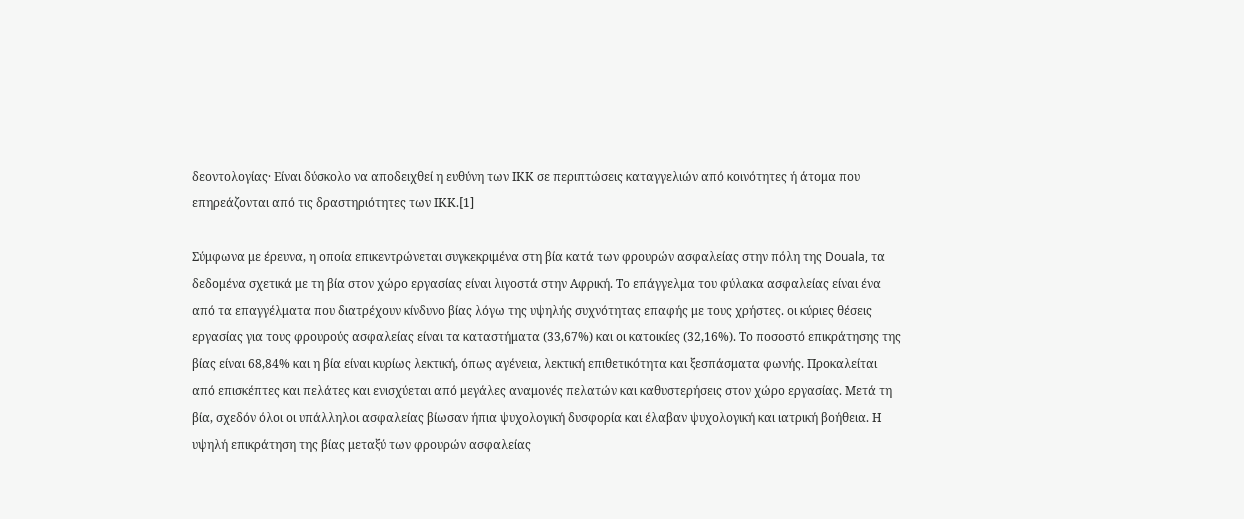δεοντολογίας· Είναι δύσκολο να αποδειχθεί η ευθύνη των ΙΚΚ σε περιπτώσεις καταγγελιών από κοινότητες ή άτομα που επηρεάζονται από τις δραστηριότητες των ΙΚΚ.[1]

Σύμφωνα με έρευνα, η οποία επικεντρώνεται συγκεκριμένα στη βία κατά των φρουρών ασφαλείας στην πόλη της Douala, τα δεδομένα σχετικά με τη βία στον χώρο εργασίας είναι λιγοστά στην Αφρική. Το επάγγελμα του φύλακα ασφαλείας είναι ένα από τα επαγγέλματα που διατρέχουν κίνδυνο βίας λόγω της υψηλής συχνότητας επαφής με τους χρήστες. οι κύριες θέσεις εργασίας για τους φρουρούς ασφαλείας είναι τα καταστήματα (33,67%) και οι κατοικίες (32,16%). Το ποσοστό επικράτησης της βίας είναι 68,84% και η βία είναι κυρίως λεκτική, όπως αγένεια, λεκτική επιθετικότητα και ξεσπάσματα φωνής. Προκαλείται από επισκέπτες και πελάτες και ενισχύεται από μεγάλες αναμονές πελατών και καθυστερήσεις στον χώρο εργασίας. Μετά τη βία, σχεδόν όλοι οι υπάλληλοι ασφαλείας βίωσαν ήπια ψυχολογική δυσφορία και έλαβαν ψυχολογική και ιατρική βοήθεια. Η υψηλή επικράτηση της βίας μεταξύ των φρουρών ασφαλείας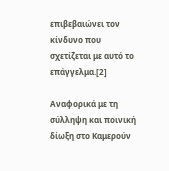επιβεβαιώνει τον κίνδυνο που σχετίζεται με αυτό το επάγγελμα.[2]

Αναφορικά με τη σύλληψη και ποινική δίωξη στο Καμερούν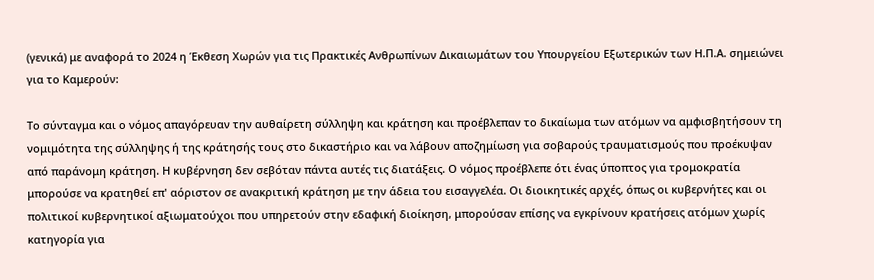(γενικά) με αναφορά το 2024 η Έκθεση Χωρών για τις Πρακτικές Ανθρωπίνων Δικαιωμάτων του Υπουργείου Εξωτερικών των Η.Π.Α. σημειώνει για το Καμερούν:

Το σύνταγμα και ο νόμος απαγόρευαν την αυθαίρετη σύλληψη και κράτηση και προέβλεπαν το δικαίωμα των ατόμων να αμφισβητήσουν τη νομιμότητα της σύλληψης ή της κράτησής τους στο δικαστήριο και να λάβουν αποζημίωση για σοβαρούς τραυματισμούς που προέκυψαν από παράνομη κράτηση. Η κυβέρνηση δεν σεβόταν πάντα αυτές τις διατάξεις. Ο νόμος προέβλεπε ότι ένας ύποπτος για τρομοκρατία μπορούσε να κρατηθεί επ' αόριστον σε ανακριτική κράτηση με την άδεια του εισαγγελέα. Οι διοικητικές αρχές, όπως οι κυβερνήτες και οι πολιτικοί κυβερνητικοί αξιωματούχοι που υπηρετούν στην εδαφική διοίκηση, μπορούσαν επίσης να εγκρίνουν κρατήσεις ατόμων χωρίς κατηγορία για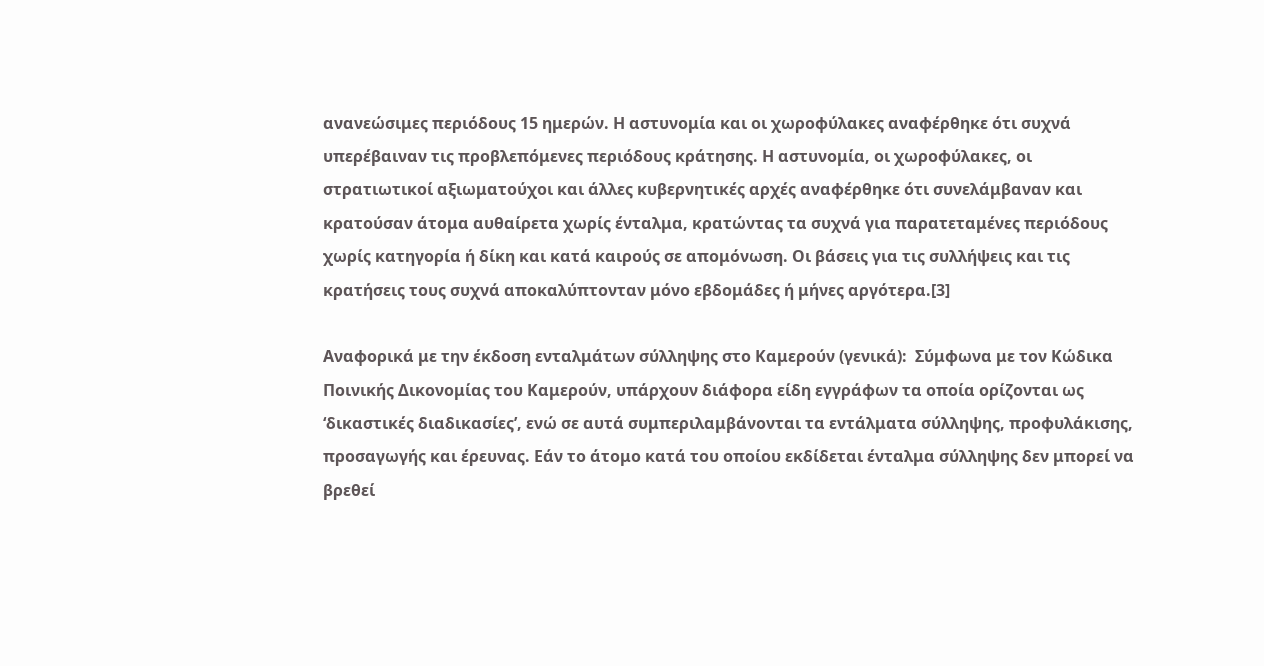ανανεώσιμες περιόδους 15 ημερών. Η αστυνομία και οι χωροφύλακες αναφέρθηκε ότι συχνά υπερέβαιναν τις προβλεπόμενες περιόδους κράτησης. Η αστυνομία, οι χωροφύλακες, οι στρατιωτικοί αξιωματούχοι και άλλες κυβερνητικές αρχές αναφέρθηκε ότι συνελάμβαναν και κρατούσαν άτομα αυθαίρετα χωρίς ένταλμα, κρατώντας τα συχνά για παρατεταμένες περιόδους χωρίς κατηγορία ή δίκη και κατά καιρούς σε απομόνωση. Οι βάσεις για τις συλλήψεις και τις κρατήσεις τους συχνά αποκαλύπτονταν μόνο εβδομάδες ή μήνες αργότερα.[3]

Αναφορικά με την έκδοση ενταλμάτων σύλληψης στο Καμερούν (γενικά):  Σύμφωνα με τον Κώδικα Ποινικής Δικονομίας του Καμερούν, υπάρχουν διάφορα είδη εγγράφων τα οποία ορίζονται ως ‘δικαστικές διαδικασίες’, ενώ σε αυτά συμπεριλαμβάνονται τα εντάλματα σύλληψης, προφυλάκισης, προσαγωγής και έρευνας. Εάν το άτομο κατά του οποίου εκδίδεται ένταλμα σύλληψης δεν μπορεί να βρεθεί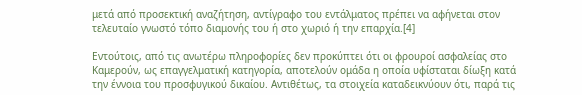μετά από προσεκτική αναζήτηση, αντίγραφο του εντάλματος πρέπει να αφήνεται στον τελευταίο γνωστό τόπο διαμονής του ή στο χωριό ή την επαρχία.[4]

Εντούτοις, από τις ανωτέρω πληροφορίες δεν προκύπτει ότι οι φρουροί ασφαλείας στο Καμερούν, ως επαγγελματική κατηγορία, αποτελούν ομάδα η οποία υφίσταται δίωξη κατά την έννοια του προσφυγικού δικαίου. Αντιθέτως, τα στοιχεία καταδεικνύουν ότι, παρά τις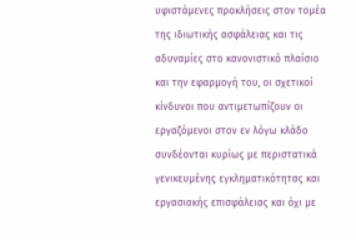υφιστάμενες προκλήσεις στον τομέα της ιδιωτικής ασφάλειας και τις αδυναμίες στο κανονιστικό πλαίσιο και την εφαρμογή του, οι σχετικοί κίνδυνοι που αντιμετωπίζουν οι εργαζόμενοι στον εν λόγω κλάδο συνδέονται κυρίως με περιστατικά γενικευμένης εγκληματικότητας και εργασιακής επισφάλειας και όχι με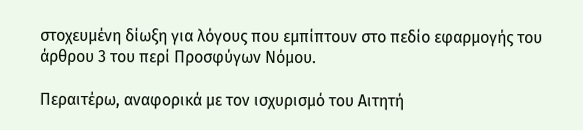στοχευμένη δίωξη για λόγους που εμπίπτουν στο πεδίο εφαρμογής του άρθρου 3 του περί Προσφύγων Νόμου.

Περαιτέρω, αναφορικά με τον ισχυρισμό του Αιτητή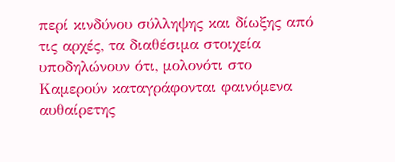περί κινδύνου σύλληψης και δίωξης από τις αρχές, τα διαθέσιμα στοιχεία υποδηλώνουν ότι, μολονότι στο Καμερούν καταγράφονται φαινόμενα αυθαίρετης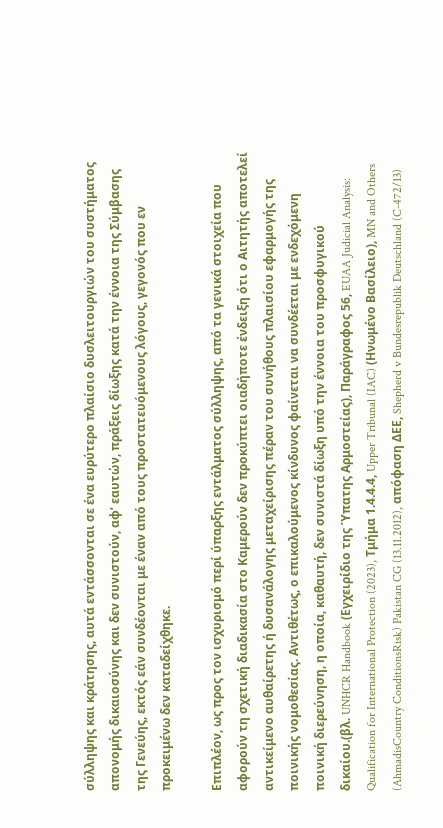σύλληψης και κράτησης, αυτά εντάσσονται σε ένα ευρύτερο πλαίσιο δυσλειτουργιών του συστήματος απονομής δικαιοσύνης και δεν συνιστούν, αφ’ εαυτών, πράξεις δίωξης κατά την έννοια της Σύμβασης της Γενεύης, εκτός εάν συνδέονται με έναν από τους προστατευόμενους λόγους, γεγονός που εν προκειμένω δεν καταδείχθηκε.

Επιπλέον, ως προς τον ισχυρισμό περί ύπαρξης εντάλματος σύλληψης, από τα γενικά στοιχεία που αφορούν τη σχετική διαδικασία στο Καμερούν δεν προκύπτει οιαδήποτε ένδειξη ότι ο Αιτητής αποτελεί αντικείμενο αυθαίρετης ή δυσανάλογης μεταχείρισης πέραν του συνήθους πλαισίου εφαρμογής της ποινικής νομοθεσίας. Αντιθέτως, ο επικαλούμενος κίνδυνος φαίνεται να συνδέεται με ενδεχόμενη ποινική διερεύνηση, η οποία, καθαυτή, δεν συνιστά δίωξη υπό την έννοια του προσφυγικού δικαίου.(βλ. UNHCR Handbook (Εγχειρίδιο της Ύπατης Αρμοστείας), Παράγραφος 56, EUAA Judicial Analysis: Qualification for International Protection (2023), Τμήμα 1.4.4.4, Upper Tribunal (IAC) (Ηνωμένο Βασίλειο), MN and Others (AhmadisCountry ConditionsRisk) Pakistan CG (13.11.2012), απόφαση ΔΕΕ, Shepherd v Bundesrepublik Deutschland (C-472/13)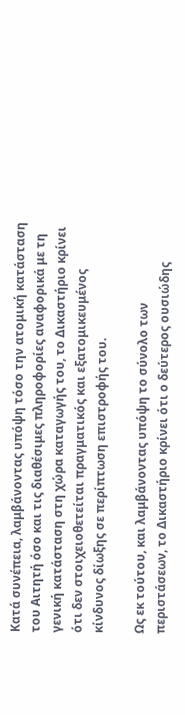Κατά συνέπεια, λαμβάνοντας υπόψη τόσο την ατομική κατάσταση του Αιτητή όσο και τις διαθέσιμες πληροφορίες αναφορικά με τη γενική κατάσταση στη χώρα καταγωγής του, το Δικαστήριο κρίνει ότι δεν στοιχειοθετείται πραγματικός και εξατομικευμένος κίνδυνος δίωξης σε περίπτωση επιστροφής του.

Ως εκ τούτου, και λαμβάνοντας υπόψη το σύνολο των περιστάσεων, το Δικαστήριο κρίνει ότι ο δεύτερος ουσιώδης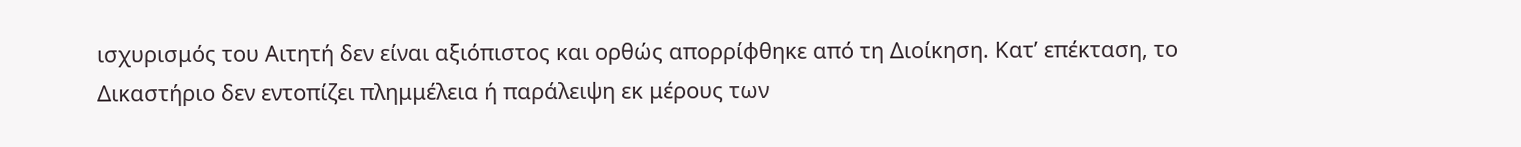ισχυρισμός του Αιτητή δεν είναι αξιόπιστος και ορθώς απορρίφθηκε από τη Διοίκηση. Κατ’ επέκταση, το Δικαστήριο δεν εντοπίζει πλημμέλεια ή παράλειψη εκ μέρους των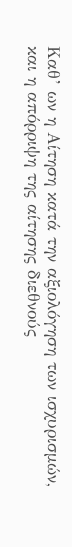Καθ’ ων η Αίτηση κατά την αξιολόγηση των ισχυρισμών, και η απόρριψη της αίτησης διεθνούς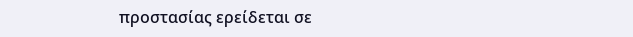προστασίας ερείδεται σε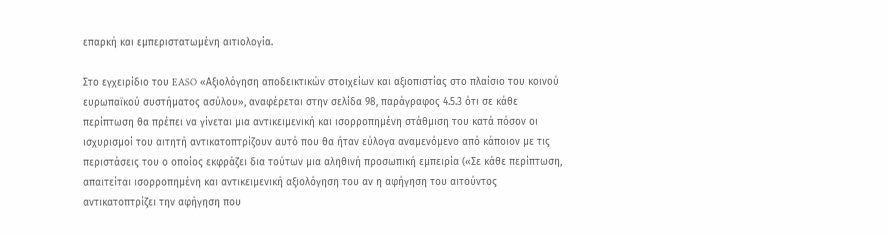επαρκή και εμπεριστατωμένη αιτιολογία.

Στο εγχειρίδιο του EASO «Αξιολόγηση αποδεικτικών στοιχείων και αξιοπιστίας στο πλαίσιο του κοινού ευρωπαϊκού συστήματος ασύλου», αναφέρεται στην σελίδα 98, παράγραφος 4.5.3 ότι σε κάθε περίπτωση θα πρέπει να γίνεται μια αντικειμενική και ισορροπημένη στάθμιση του κατά πόσον οι ισχυρισμοί του αιτητή αντικατοπτρίζουν αυτό που θα ήταν εύλογα αναμενόμενο από κάποιον με τις περιστάσεις του ο οποίος εκφράζει δια τούτων μια αληθινή προσωπική εμπειρία («Σε κάθε περίπτωση, απαιτείται ισορροπημένη και αντικειμενική αξιολόγηση του αν η αφήγηση του αιτούντος αντικατοπτρίζει την αφήγηση που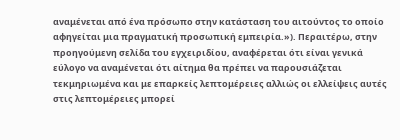αναμένεται από ένα πρόσωπο στην κατάσταση του αιτούντος το οποίο αφηγείται μια πραγματική προσωπική εμπειρία.»). Περαιτέρω, στην προηγούμενη σελίδα του εγχειριδίου, αναφέρεται ότι είναι γενικά εύλογο να αναμένεται ότι αίτημα θα πρέπει να παρουσιάζεται τεκμηριωμένα και με επαρκείς λεπτομέρειες αλλιώς οι ελλείψεις αυτές στις λεπτομέρειες μπορεί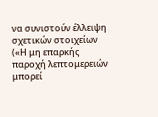να συνιστούν έλλειψη σχετικών στοιχείων («Η μη επαρκής παροχή λεπτομερειών μπορεί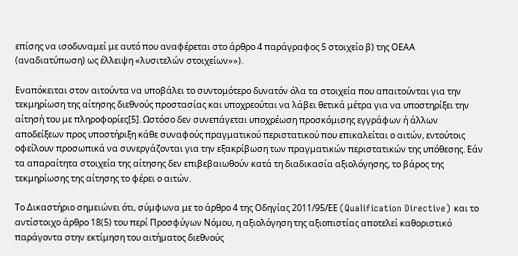επίσης να ισοδυναμεί με αυτό που αναφέρεται στο άρθρο 4 παράγραφος 5 στοιχείο β) της ΟΕΑΑ (αναδιατύπωση) ως έλλειψη «λυσιτελών στοιχείων»»).

Εναπόκειται στον αιτούντα να υποβάλει το συντομότερο δυνατόν όλα τα στοιχεία που απαιτούνται για την τεκμηρίωση της αίτησης διεθνούς προστασίας και υποχρεούται να λάβει θετικά μέτρα για να υποστηρίξει την αίτησή του με πληροφορίες[5]. Ωστόσο δεν συνεπάγεται υποχρέωση προσκόμισης εγγράφων ή άλλων αποδείξεων προς υποστήριξη κάθε συναφούς πραγματικού περιστατικού που επικαλείται ο αιτών, εντούτοις οφείλουν προσωπικά να συνεργάζονται για την εξακρίβωση των πραγματικών περιστατικών της υπόθεσης. Εάν τα απαραίτητα στοιχεία της αίτησης δεν επιβεβαιωθούν κατά τη διαδικασία αξιολόγησης, το βάρος της τεκμηρίωσης της αίτησης το φέρει ο αιτών.

Το Δικαστήριο σημειώνει ότι, σύμφωνα με το άρθρο 4 της Οδηγίας 2011/95/ΕΕ (Qualification Directive) και το αντίστοιχο άρθρο 18(5) του περί Προσφύγων Νόμου, η αξιολόγηση της αξιοπιστίας αποτελεί καθοριστικό παράγοντα στην εκτίμηση του αιτήματος διεθνούς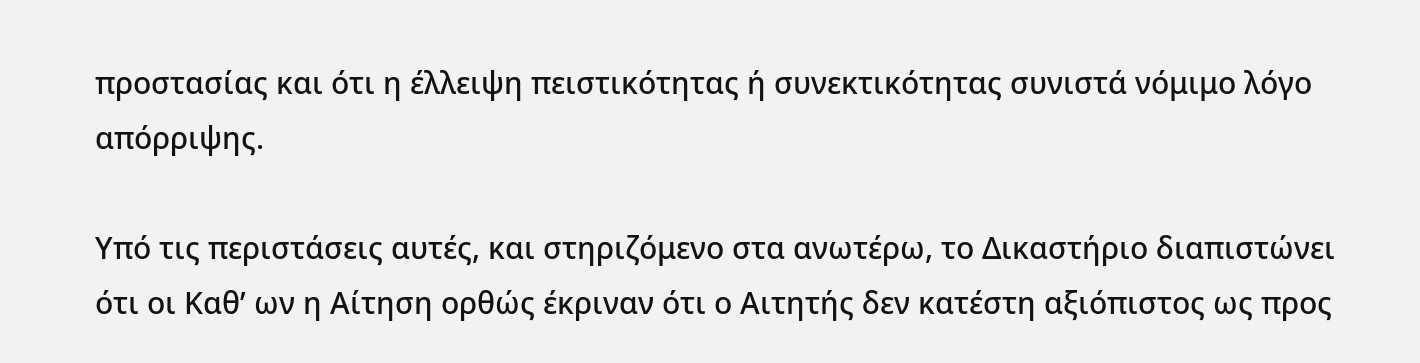προστασίας και ότι η έλλειψη πειστικότητας ή συνεκτικότητας συνιστά νόμιμο λόγο απόρριψης.

Υπό τις περιστάσεις αυτές, και στηριζόμενο στα ανωτέρω, το Δικαστήριο διαπιστώνει ότι οι Καθ’ ων η Αίτηση ορθώς έκριναν ότι ο Αιτητής δεν κατέστη αξιόπιστος ως προς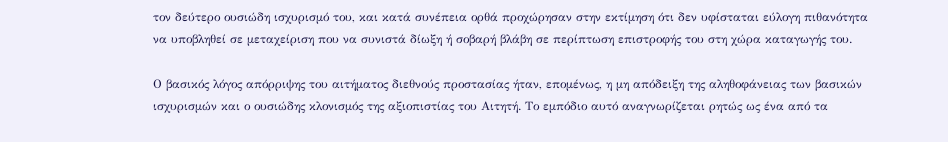τον δεύτερο ουσιώδη ισχυρισμό του, και κατά συνέπεια ορθά προχώρησαν στην εκτίμηση ότι δεν υφίσταται εύλογη πιθανότητα να υποβληθεί σε μεταχείριση που να συνιστά δίωξη ή σοβαρή βλάβη σε περίπτωση επιστροφής του στη χώρα καταγωγής του.

Ο βασικός λόγος απόρριψης του αιτήματος διεθνούς προστασίας ήταν, επομένως, η μη απόδειξη της αληθοφάνειας των βασικών ισχυρισμών και ο ουσιώδης κλονισμός της αξιοπιστίας του Αιτητή. Το εμπόδιο αυτό αναγνωρίζεται ρητώς ως ένα από τα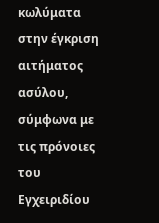κωλύματα στην έγκριση αιτήματος ασύλου, σύμφωνα με τις πρόνοιες του Εγχειριδίου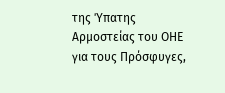της Ύπατης Αρμοστείας του ΟΗΕ για τους Πρόσφυγες,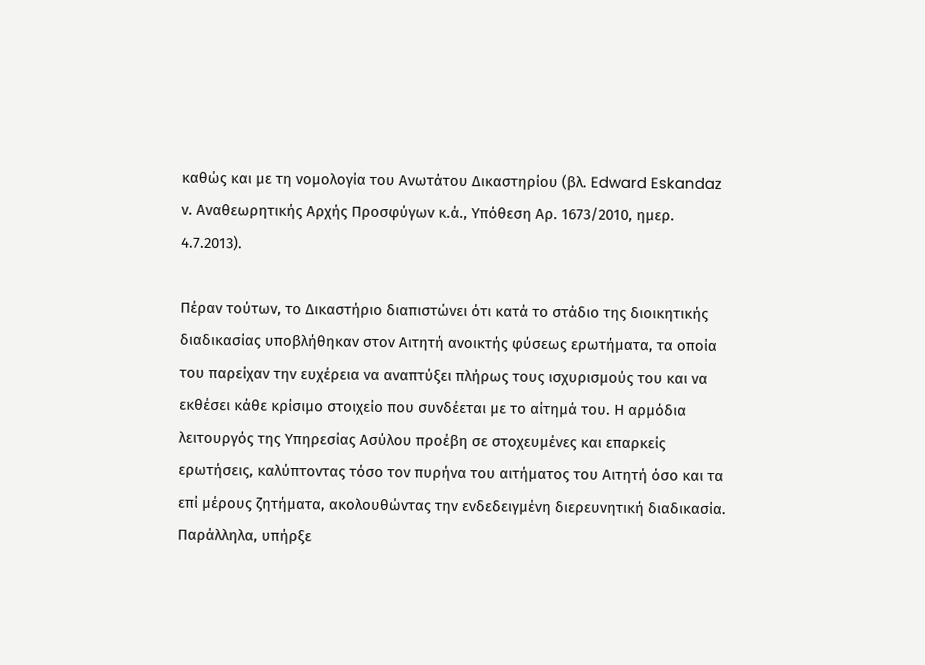καθώς και με τη νομολογία του Ανωτάτου Δικαστηρίου (βλ. Edward Eskandaz ν. Αναθεωρητικής Αρχής Προσφύγων κ.ά., Υπόθεση Αρ. 1673/2010, ημερ. 4.7.2013).

Πέραν τούτων, το Δικαστήριο διαπιστώνει ότι κατά το στάδιο της διοικητικής διαδικασίας υποβλήθηκαν στον Αιτητή ανοικτής φύσεως ερωτήματα, τα οποία του παρείχαν την ευχέρεια να αναπτύξει πλήρως τους ισχυρισμούς του και να εκθέσει κάθε κρίσιμο στοιχείο που συνδέεται με το αίτημά του. Η αρμόδια λειτουργός της Υπηρεσίας Ασύλου προέβη σε στοχευμένες και επαρκείς ερωτήσεις, καλύπτοντας τόσο τον πυρήνα του αιτήματος του Αιτητή όσο και τα επί μέρους ζητήματα, ακολουθώντας την ενδεδειγμένη διερευνητική διαδικασία. Παράλληλα, υπήρξε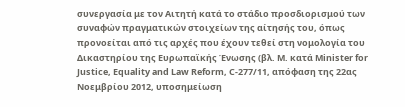συνεργασία με τον Αιτητή κατά το στάδιο προσδιορισμού των συναφών πραγματικών στοιχείων της αίτησής του, όπως προνοείται από τις αρχές που έχουν τεθεί στη νομολογία του Δικαστηρίου της Ευρωπαϊκής Ένωσης (βλ. M. κατά Minister for Justice, Equality and Law Reform, C-277/11, απόφαση της 22ας Νοεμβρίου 2012, υποσημείωση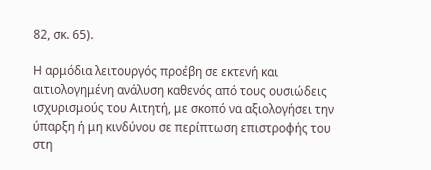82, σκ. 65).

Η αρμόδια λειτουργός προέβη σε εκτενή και αιτιολογημένη ανάλυση καθενός από τους ουσιώδεις ισχυρισμούς του Αιτητή, με σκοπό να αξιολογήσει την ύπαρξη ή μη κινδύνου σε περίπτωση επιστροφής του στη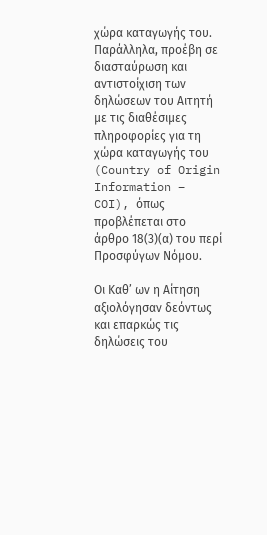χώρα καταγωγής του. Παράλληλα, προέβη σε διασταύρωση και αντιστοίχιση των δηλώσεων του Αιτητή με τις διαθέσιμες πληροφορίες για τη χώρα καταγωγής του (Country of Origin Information – COI), όπως προβλέπεται στο άρθρο 18(3)(α) του περί Προσφύγων Νόμου.

Οι Καθ’ ων η Αίτηση αξιολόγησαν δεόντως και επαρκώς τις δηλώσεις του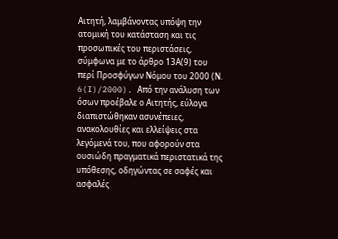Αιτητή, λαμβάνοντας υπόψη την ατομική του κατάσταση και τις προσωπικές του περιστάσεις, σύμφωνα με το άρθρο 13Α(9) του περί Προσφύγων Νόμου του 2000 (Ν. 6(I)/2000). Από την ανάλυση των όσων προέβαλε ο Αιτητής, εύλογα διαπιστώθηκαν ασυνέπειες, ανακολουθίες και ελλείψεις στα λεγόμενά του, που αφορούν στα ουσιώδη πραγματικά περιστατικά της υπόθεσης, οδηγώντας σε σαφές και ασφαλές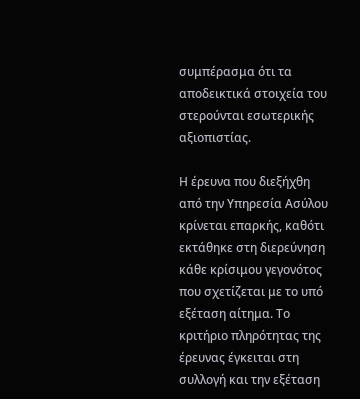συμπέρασμα ότι τα αποδεικτικά στοιχεία του στερούνται εσωτερικής αξιοπιστίας.

Η έρευνα που διεξήχθη από την Υπηρεσία Ασύλου κρίνεται επαρκής, καθότι εκτάθηκε στη διερεύνηση κάθε κρίσιμου γεγονότος που σχετίζεται με το υπό εξέταση αίτημα. Το κριτήριο πληρότητας της έρευνας έγκειται στη συλλογή και την εξέταση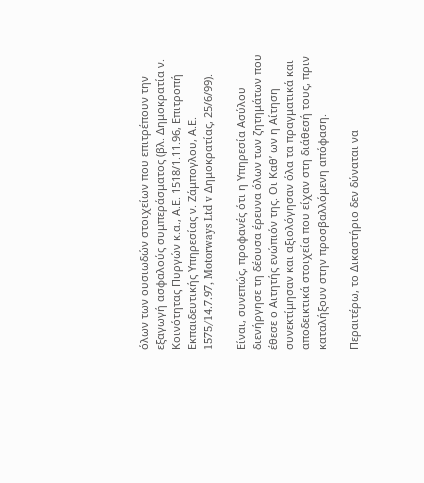όλων των ουσιωδών στοιχείων που επιτρέπουν την εξαγωγή ασφαλούς συμπεράσματος (βλ. Δημοκρατία ν. Κοινότητας Πυργών κ.α., Α.Ε. 1518/1.11.96, Επιτροπή Εκπαιδευτικής Υπηρεσίας ν. Ζάμπογλου, Α.Ε. 1575/14.7.97, Motorways Ltd v Δημοκρατίας, 25/6/99).

Είναι, συνεπώς, προφανές ότι η Υπηρεσία Ασύλου διενήργησε τη δέουσα έρευνα όλων των ζητημάτων που έθεσε ο Αιτητής ενώπιόν της. Οι Καθ’ ων η Αίτηση συνεκτίμησαν και αξιολόγησαν όλα τα πραγματικά και αποδεικτικά στοιχεία που είχαν στη διάθεσή τους, πριν καταλήξουν στην προσβαλλόμενη απόφαση.

Περαιτέρω, το Δικαστήριο δεν δύναται να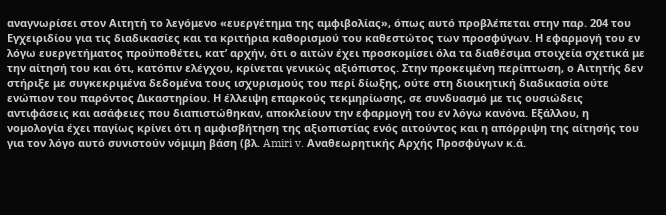αναγνωρίσει στον Αιτητή το λεγόμενο «ευεργέτημα της αμφιβολίας», όπως αυτό προβλέπεται στην παρ. 204 του Εγχειριδίου για τις διαδικασίες και τα κριτήρια καθορισμού του καθεστώτος των προσφύγων. Η εφαρμογή του εν λόγω ευεργετήματος προϋποθέτει, κατ’ αρχήν, ότι ο αιτών έχει προσκομίσει όλα τα διαθέσιμα στοιχεία σχετικά με την αίτησή του και ότι, κατόπιν ελέγχου, κρίνεται γενικώς αξιόπιστος. Στην προκειμένη περίπτωση, ο Αιτητής δεν στήριξε με συγκεκριμένα δεδομένα τους ισχυρισμούς του περί δίωξης, ούτε στη διοικητική διαδικασία ούτε ενώπιον του παρόντος Δικαστηρίου. Η έλλειψη επαρκούς τεκμηρίωσης, σε συνδυασμό με τις ουσιώδεις αντιφάσεις και ασάφειες που διαπιστώθηκαν, αποκλείουν την εφαρμογή του εν λόγω κανόνα. Εξάλλου, η νομολογία έχει παγίως κρίνει ότι η αμφισβήτηση της αξιοπιστίας ενός αιτούντος και η απόρριψη της αίτησής του για τον λόγο αυτό συνιστούν νόμιμη βάση (βλ. Amiri v. Αναθεωρητικής Αρχής Προσφύγων κ.ά.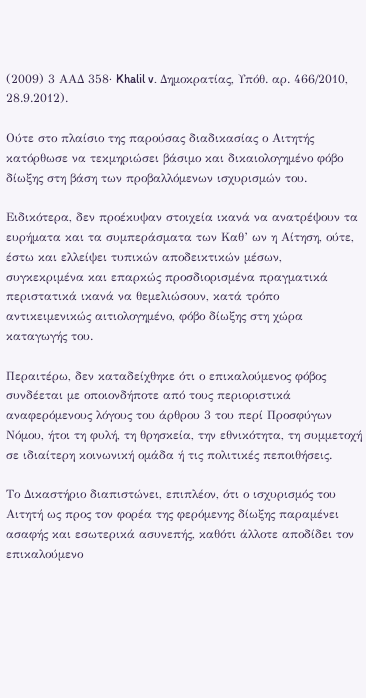(2009) 3 ΑΑΔ 358· Khalil v. Δημοκρατίας, Υπόθ. αρ. 466/2010, 28.9.2012).

Ούτε στο πλαίσιο της παρούσας διαδικασίας ο Αιτητής κατόρθωσε να τεκμηριώσει βάσιμο και δικαιολογημένο φόβο δίωξης στη βάση των προβαλλόμενων ισχυρισμών του.

Ειδικότερα, δεν προέκυψαν στοιχεία ικανά να ανατρέψουν τα ευρήματα και τα συμπεράσματα των Καθ’ ων η Αίτηση, ούτε, έστω και ελλείψει τυπικών αποδεικτικών μέσων, συγκεκριμένα και επαρκώς προσδιορισμένα πραγματικά περιστατικά ικανά να θεμελιώσουν, κατά τρόπο αντικειμενικώς αιτιολογημένο, φόβο δίωξης στη χώρα καταγωγής του.

Περαιτέρω, δεν καταδείχθηκε ότι ο επικαλούμενος φόβος συνδέεται με οποιονδήποτε από τους περιοριστικά αναφερόμενους λόγους του άρθρου 3 του περί Προσφύγων Νόμου, ήτοι τη φυλή, τη θρησκεία, την εθνικότητα, τη συμμετοχή σε ιδιαίτερη κοινωνική ομάδα ή τις πολιτικές πεποιθήσεις.

Το Δικαστήριο διαπιστώνει, επιπλέον, ότι ο ισχυρισμός του Αιτητή ως προς τον φορέα της φερόμενης δίωξης παραμένει ασαφής και εσωτερικά ασυνεπής, καθότι άλλοτε αποδίδει τον επικαλούμενο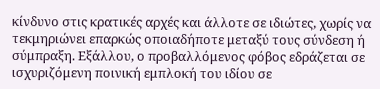κίνδυνο στις κρατικές αρχές και άλλοτε σε ιδιώτες, χωρίς να τεκμηριώνει επαρκώς οποιαδήποτε μεταξύ τους σύνδεση ή σύμπραξη. Εξάλλου, ο προβαλλόμενος φόβος εδράζεται σε ισχυριζόμενη ποινική εμπλοκή του ιδίου σε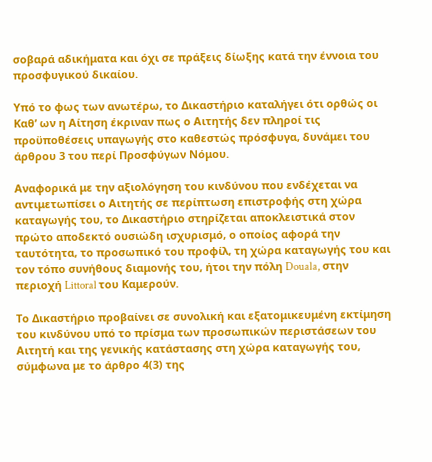σοβαρά αδικήματα και όχι σε πράξεις δίωξης κατά την έννοια του προσφυγικού δικαίου.

Υπό το φως των ανωτέρω, το Δικαστήριο καταλήγει ότι ορθώς οι Καθ’ ων η Αίτηση έκριναν πως ο Αιτητής δεν πληροί τις προϋποθέσεις υπαγωγής στο καθεστώς πρόσφυγα, δυνάμει του άρθρου 3 του περί Προσφύγων Νόμου.

Αναφορικά με την αξιολόγηση του κινδύνου που ενδέχεται να αντιμετωπίσει ο Αιτητής σε περίπτωση επιστροφής στη χώρα καταγωγής του, το Δικαστήριο στηρίζεται αποκλειστικά στον πρώτο αποδεκτό ουσιώδη ισχυρισμό, ο οποίος αφορά την ταυτότητα, το προσωπικό του προφίλ, τη χώρα καταγωγής του και τον τόπο συνήθους διαμονής του, ήτοι την πόλη Douala, στην περιοχή Littoral του Καμερούν.

Το Δικαστήριο προβαίνει σε συνολική και εξατομικευμένη εκτίμηση του κινδύνου υπό το πρίσμα των προσωπικών περιστάσεων του Αιτητή και της γενικής κατάστασης στη χώρα καταγωγής του, σύμφωνα με το άρθρο 4(3) της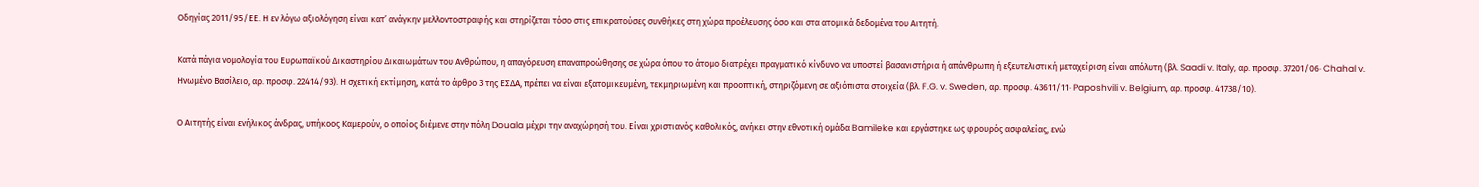Οδηγίας 2011/95/ΕΕ. Η εν λόγω αξιολόγηση είναι κατ’ ανάγκην μελλοντοστραφής και στηρίζεται τόσο στις επικρατούσες συνθήκες στη χώρα προέλευσης όσο και στα ατομικά δεδομένα του Αιτητή.

Κατά πάγια νομολογία του Ευρωπαϊκού Δικαστηρίου Δικαιωμάτων του Ανθρώπου, η απαγόρευση επαναπροώθησης σε χώρα όπου το άτομο διατρέχει πραγματικό κίνδυνο να υποστεί βασανιστήρια ή απάνθρωπη ή εξευτελιστική μεταχείριση είναι απόλυτη (βλ. Saadi v. Italy, αρ. προσφ. 37201/06· Chahal v. Ηνωμένο Βασίλειο, αρ. προσφ. 22414/93). Η σχετική εκτίμηση, κατά το άρθρο 3 της ΕΣΔΑ, πρέπει να είναι εξατομικευμένη, τεκμηριωμένη και προοπτική, στηριζόμενη σε αξιόπιστα στοιχεία (βλ. F.G. v. Sweden, αρ. προσφ. 43611/11· Paposhvili v. Belgium, αρ. προσφ. 41738/10).

Ο Αιτητής είναι ενήλικος άνδρας, υπήκοος Καμερούν, ο οποίος διέμενε στην πόλη Douala μέχρι την αναχώρησή του. Είναι χριστιανός καθολικός, ανήκει στην εθνοτική ομάδα Bamileke και εργάστηκε ως φρουρός ασφαλείας, ενώ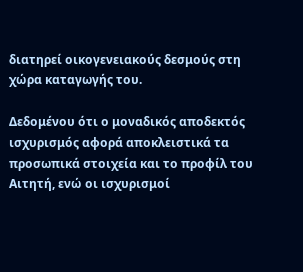διατηρεί οικογενειακούς δεσμούς στη χώρα καταγωγής του.

Δεδομένου ότι ο μοναδικός αποδεκτός ισχυρισμός αφορά αποκλειστικά τα προσωπικά στοιχεία και το προφίλ του Αιτητή, ενώ οι ισχυρισμοί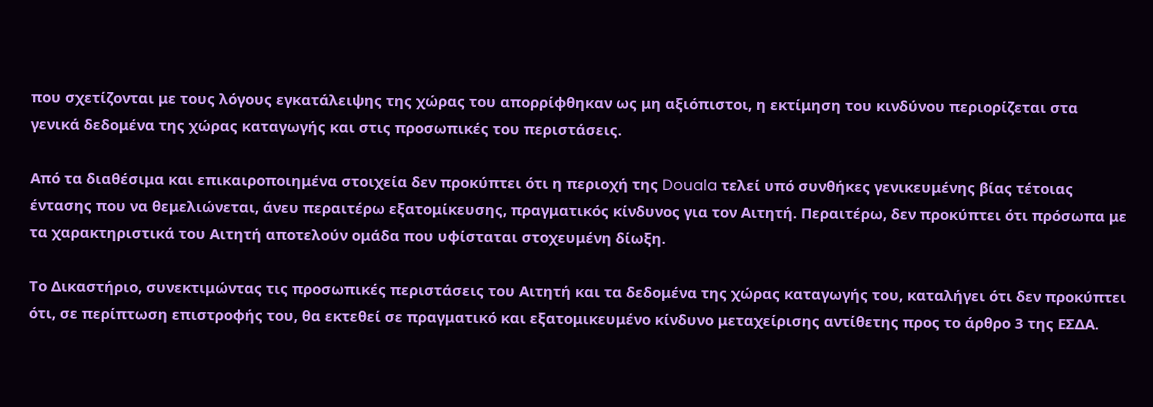που σχετίζονται με τους λόγους εγκατάλειψης της χώρας του απορρίφθηκαν ως μη αξιόπιστοι, η εκτίμηση του κινδύνου περιορίζεται στα γενικά δεδομένα της χώρας καταγωγής και στις προσωπικές του περιστάσεις.

Από τα διαθέσιμα και επικαιροποιημένα στοιχεία δεν προκύπτει ότι η περιοχή της Douala τελεί υπό συνθήκες γενικευμένης βίας τέτοιας έντασης που να θεμελιώνεται, άνευ περαιτέρω εξατομίκευσης, πραγματικός κίνδυνος για τον Αιτητή. Περαιτέρω, δεν προκύπτει ότι πρόσωπα με τα χαρακτηριστικά του Αιτητή αποτελούν ομάδα που υφίσταται στοχευμένη δίωξη.

Το Δικαστήριο, συνεκτιμώντας τις προσωπικές περιστάσεις του Αιτητή και τα δεδομένα της χώρας καταγωγής του, καταλήγει ότι δεν προκύπτει ότι, σε περίπτωση επιστροφής του, θα εκτεθεί σε πραγματικό και εξατομικευμένο κίνδυνο μεταχείρισης αντίθετης προς το άρθρο 3 της ΕΣΔΑ.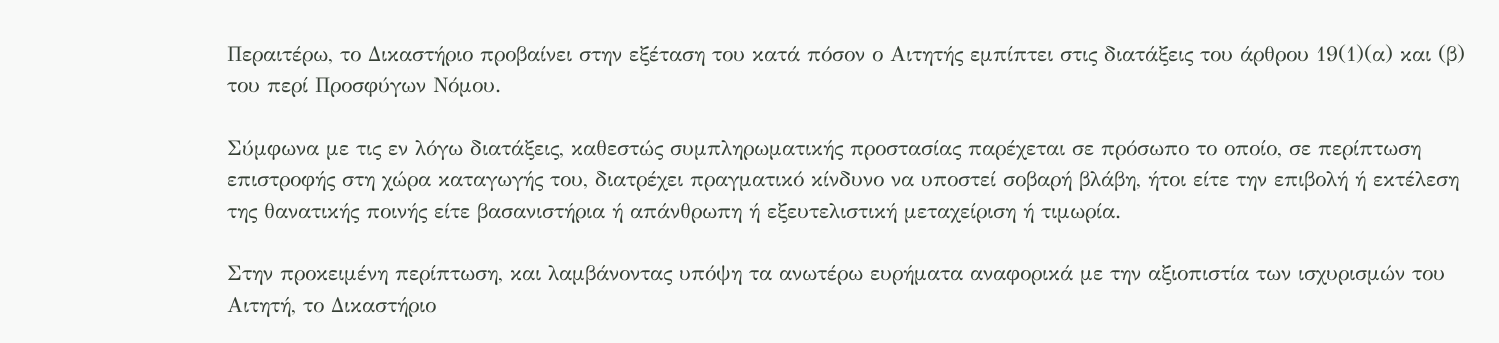Περαιτέρω, το Δικαστήριο προβαίνει στην εξέταση του κατά πόσον ο Αιτητής εμπίπτει στις διατάξεις του άρθρου 19(1)(α) και (β) του περί Προσφύγων Νόμου.

Σύμφωνα με τις εν λόγω διατάξεις, καθεστώς συμπληρωματικής προστασίας παρέχεται σε πρόσωπο το οποίο, σε περίπτωση επιστροφής στη χώρα καταγωγής του, διατρέχει πραγματικό κίνδυνο να υποστεί σοβαρή βλάβη, ήτοι είτε την επιβολή ή εκτέλεση της θανατικής ποινής είτε βασανιστήρια ή απάνθρωπη ή εξευτελιστική μεταχείριση ή τιμωρία.

Στην προκειμένη περίπτωση, και λαμβάνοντας υπόψη τα ανωτέρω ευρήματα αναφορικά με την αξιοπιστία των ισχυρισμών του Αιτητή, το Δικαστήριο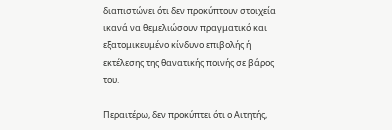διαπιστώνει ότι δεν προκύπτουν στοιχεία ικανά να θεμελιώσουν πραγματικό και εξατομικευμένο κίνδυνο επιβολής ή εκτέλεσης της θανατικής ποινής σε βάρος του.

Περαιτέρω, δεν προκύπτει ότι ο Αιτητής,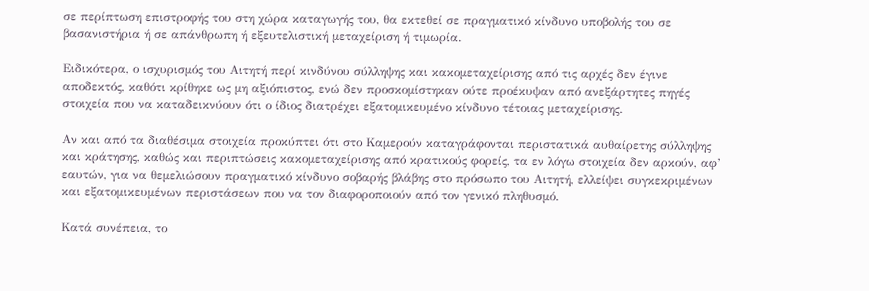σε περίπτωση επιστροφής του στη χώρα καταγωγής του, θα εκτεθεί σε πραγματικό κίνδυνο υποβολής του σε βασανιστήρια ή σε απάνθρωπη ή εξευτελιστική μεταχείριση ή τιμωρία.

Ειδικότερα, ο ισχυρισμός του Αιτητή περί κινδύνου σύλληψης και κακομεταχείρισης από τις αρχές δεν έγινε αποδεκτός, καθότι κρίθηκε ως μη αξιόπιστος, ενώ δεν προσκομίστηκαν ούτε προέκυψαν από ανεξάρτητες πηγές στοιχεία που να καταδεικνύουν ότι ο ίδιος διατρέχει εξατομικευμένο κίνδυνο τέτοιας μεταχείρισης.

Αν και από τα διαθέσιμα στοιχεία προκύπτει ότι στο Καμερούν καταγράφονται περιστατικά αυθαίρετης σύλληψης και κράτησης, καθώς και περιπτώσεις κακομεταχείρισης από κρατικούς φορείς, τα εν λόγω στοιχεία δεν αρκούν, αφ’ εαυτών, για να θεμελιώσουν πραγματικό κίνδυνο σοβαρής βλάβης στο πρόσωπο του Αιτητή, ελλείψει συγκεκριμένων και εξατομικευμένων περιστάσεων που να τον διαφοροποιούν από τον γενικό πληθυσμό.

Κατά συνέπεια, το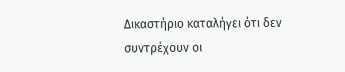Δικαστήριο καταλήγει ότι δεν συντρέχουν οι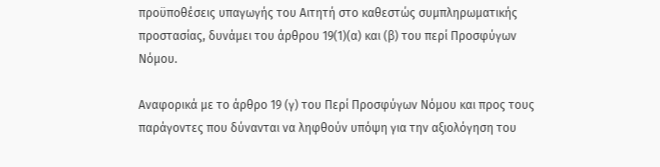προϋποθέσεις υπαγωγής του Αιτητή στο καθεστώς συμπληρωματικής προστασίας, δυνάμει του άρθρου 19(1)(α) και (β) του περί Προσφύγων Νόμου.

Αναφορικά με το άρθρο 19 (γ) του Περί Προσφύγων Νόμου και προς τους παράγοντες που δύνανται να ληφθούν υπόψη για την αξιολόγηση του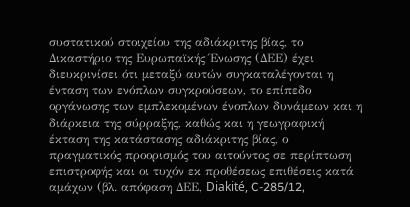συστατικού στοιχείου της αδιάκριτης βίας, το Δικαστήριο της Ευρωπαϊκής Ένωσης (ΔΕΕ) έχει διευκρινίσει ότι μεταξύ αυτών συγκαταλέγονται η ένταση των ενόπλων συγκρούσεων, το επίπεδο οργάνωσης των εμπλεκομένων ένοπλων δυνάμεων και η διάρκεια της σύρραξης, καθώς και η γεωγραφική έκταση της κατάστασης αδιάκριτης βίας, ο πραγματικός προορισμός του αιτούντος σε περίπτωση επιστροφής και οι τυχόν εκ προθέσεως επιθέσεις κατά αμάχων (βλ. απόφαση ΔΕΕ, Diakité, C-285/12,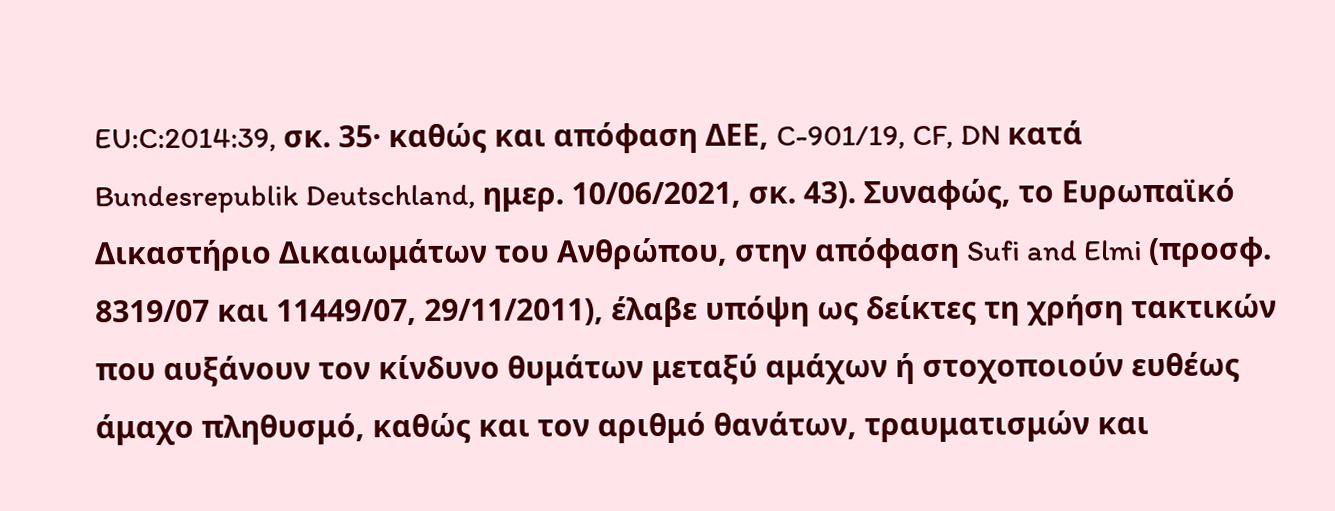EU:C:2014:39, σκ. 35· καθώς και απόφαση ΔΕΕ, C-901/19, CF, DN κατά Bundesrepublik Deutschland, ημερ. 10/06/2021, σκ. 43). Συναφώς, το Ευρωπαϊκό Δικαστήριο Δικαιωμάτων του Ανθρώπου, στην απόφαση Sufi and Elmi (προσφ. 8319/07 και 11449/07, 29/11/2011), έλαβε υπόψη ως δείκτες τη χρήση τακτικών που αυξάνουν τον κίνδυνο θυμάτων μεταξύ αμάχων ή στοχοποιούν ευθέως άμαχο πληθυσμό, καθώς και τον αριθμό θανάτων, τραυματισμών και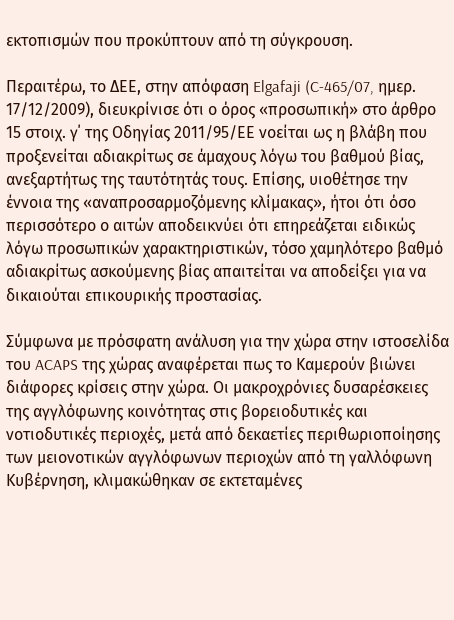εκτοπισμών που προκύπτουν από τη σύγκρουση.

Περαιτέρω, το ΔΕΕ, στην απόφαση Elgafaji (C-465/07, ημερ. 17/12/2009), διευκρίνισε ότι ο όρος «προσωπική» στο άρθρο 15 στοιχ. γ΄ της Οδηγίας 2011/95/ΕΕ νοείται ως η βλάβη που προξενείται αδιακρίτως σε άμαχους λόγω του βαθμού βίας, ανεξαρτήτως της ταυτότητάς τους. Επίσης, υιοθέτησε την έννοια της «αναπροσαρμοζόμενης κλίμακας», ήτοι ότι όσο περισσότερο ο αιτών αποδεικνύει ότι επηρεάζεται ειδικώς λόγω προσωπικών χαρακτηριστικών, τόσο χαμηλότερο βαθμό αδιακρίτως ασκούμενης βίας απαιτείται να αποδείξει για να δικαιούται επικουρικής προστασίας.

Σύμφωνα με πρόσφατη ανάλυση για την χώρα στην ιστοσελίδα του ACAPS της χώρας αναφέρεται πως το Καμερούν βιώνει διάφορες κρίσεις στην χώρα. Οι μακροχρόνιες δυσαρέσκειες της αγγλόφωνης κοινότητας στις βορειοδυτικές και νοτιοδυτικές περιοχές, μετά από δεκαετίες περιθωριοποίησης των μειονοτικών αγγλόφωνων περιοχών από τη γαλλόφωνη Κυβέρνηση, κλιμακώθηκαν σε εκτεταμένες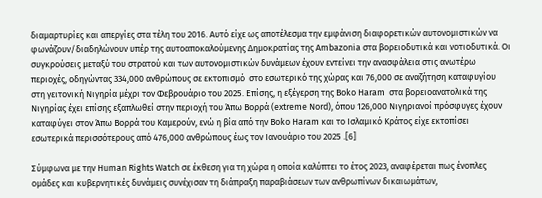διαμαρτυρίες και απεργίες στα τέλη του 2016. Αυτό είχε ως αποτέλεσμα την εμφάνιση διαφορετικών αυτονομιστικών να φωνάζουν/διαδηλώνουν υπέρ της αυτοαποκαλούμενης Δημοκρατίας της Ambazonia στα βορειοδυτικά και νοτιοδυτικά. Οι συγκρούσεις μεταξύ του στρατού και των αυτονομιστικών δυνάμεων έχουν εντείνει την ανασφάλεια στις ανωτέρω περιοχές, οδηγώντας 334,000 ανθρώπους σε εκτοπισμό  στο εσωτερικό της χώρας και 76,000 σε αναζήτηση καταφυγίου στη γειτονική Νιγηρία μέχρι τον Φεβρουάριο του 2025. Επίσης, η εξέγερση της Boko Haram  στα βορειοανατολικά της Νιγηρίας έχει επίσης εξαπλωθεί στην περιοχή του Άπω Βορρά (extreme Nord), όπου 126,000 Νιγηριανοί πρόσφυγες έχουν καταφύγει στον Άπω Βορρά του Καμερούν, ενώ η βία από την Boko Haram και το Ισλαμικό Κράτος είχε εκτοπίσει εσωτερικά περισσότερους από 476,000 ανθρώπους έως τον Ιανουάριο του 2025 .[6]

Σύμφωνα με την Human Rights Watch σε έκθεση για τη χώρα η οποία καλύπτει το έτος 2023, αναφέρεται πως ένοπλες ομάδες και κυβερνητικές δυνάμεις συνέχισαν τη διάπραξη παραβιάσεων των ανθρωπίνων δικαιωμάτων,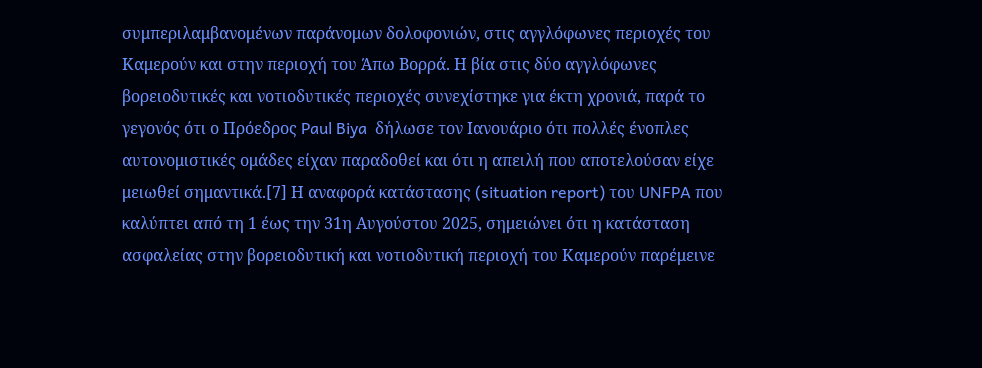συμπεριλαμβανομένων παράνομων δολοφονιών, στις αγγλόφωνες περιοχές του Καμερούν και στην περιοχή του Άπω Βορρά. Η βία στις δύο αγγλόφωνες βορειοδυτικές και νοτιοδυτικές περιοχές συνεχίστηκε για έκτη χρονιά, παρά το γεγονός ότι ο Πρόεδρος Paul Biya  δήλωσε τον Ιανουάριο ότι πολλές ένοπλες αυτονομιστικές ομάδες είχαν παραδοθεί και ότι η απειλή που αποτελούσαν είχε μειωθεί σημαντικά.[7] Η αναφορά κατάστασης (situation report) του UNFPA που καλύπτει από τη 1 έως την 31η Αυγούστου 2025, σημειώνει ότι η κατάσταση ασφαλείας στην βορειοδυτική και νοτιοδυτική περιοχή του Καμερούν παρέμεινε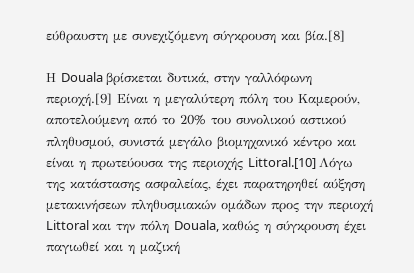εύθραυστη με συνεχιζόμενη σύγκρουση και βία.[8]

Η Douala βρίσκεται δυτικά, στην γαλλόφωνη περιοχή.[9] Είναι η μεγαλύτερη πόλη του Καμερούν, αποτελούμενη από το 20% του συνολικού αστικού πληθυσμού, συνιστά μεγάλο βιομηχανικό κέντρο και είναι η πρωτεύουσα της περιοχής Littoral.[10] Λόγω της κατάστασης ασφαλείας, έχει παρατηρηθεί αύξηση μετακινήσεων πληθυσμιακών ομάδων προς την περιοχή Littoral και την πόλη Douala, καθώς η σύγκρουση έχει παγιωθεί και η μαζική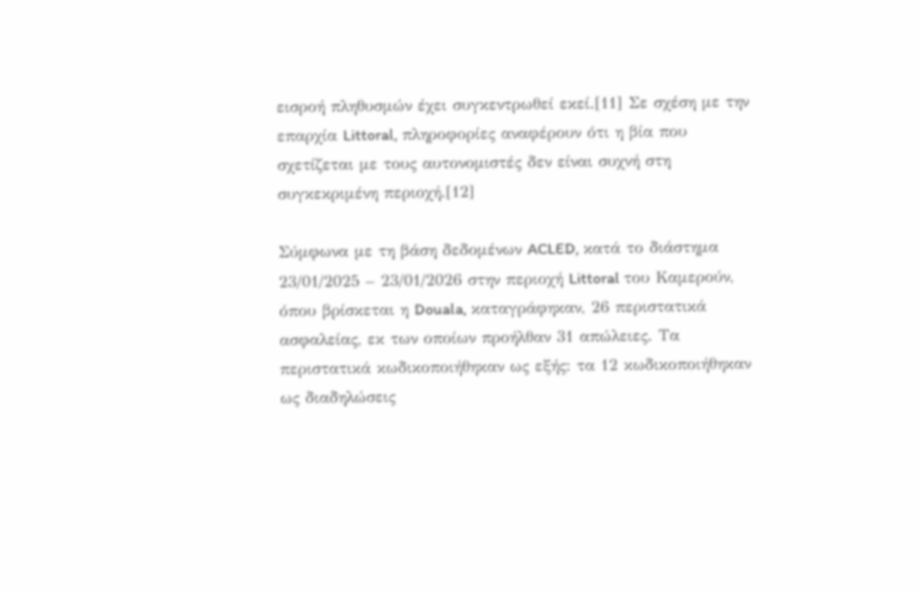εισροή πληθυσμών έχει συγκεντρωθεί εκεί.[11] Σε σχέση με την επαρχία Littoral, πληροφορίες αναφέρουν ότι η βία που σχετίζεται με τους αυτονομιστές δεν είναι συχνή στη συγκεκριμένη περιοχή.[12]

Σύμφωνα με τη βάση δεδομένων ACLED, κατά το διάστημα 23/01/2025 – 23/01/2026 στην περιοχή Littoral του Καμερούν, όπου βρίσκεται η Douala, καταγράφηκαν, 26 περιστατικά ασφαλείας, εκ των οποίων προήλθαν 31 απώλειες. Τα περιστατικά κωδικοποιήθηκαν ως εξής: τα 12 κωδικοποιήθηκαν ως διαδηλώσεις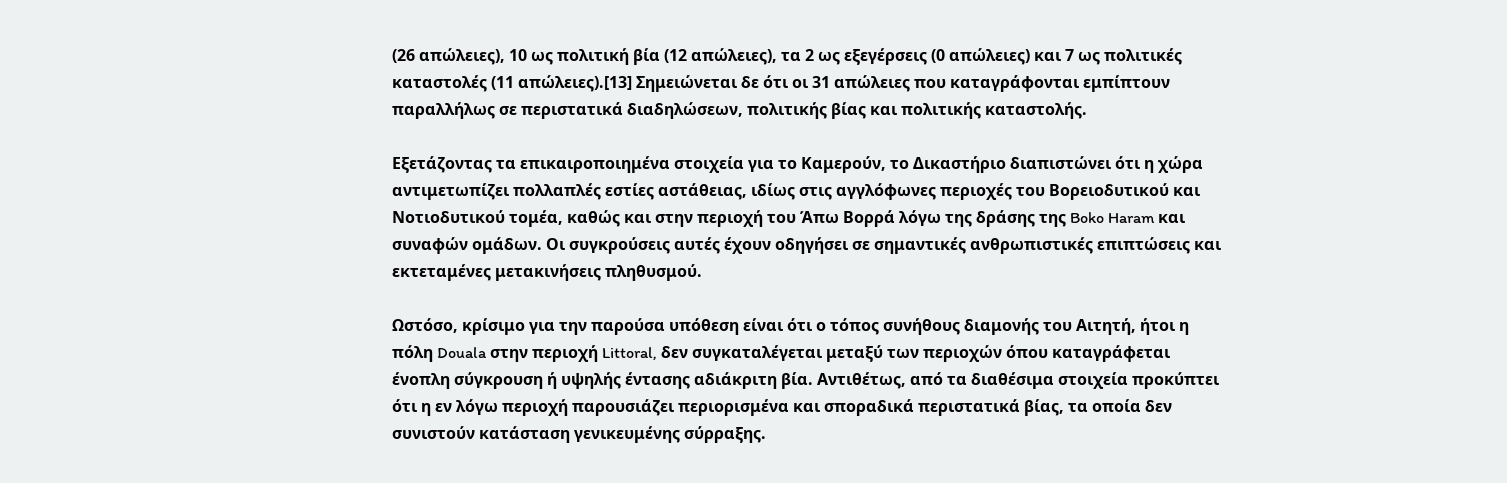(26 απώλειες), 10 ως πολιτική βία (12 απώλειες), τα 2 ως εξεγέρσεις (0 απώλειες) και 7 ως πολιτικές καταστολές (11 απώλειες).[13] Σημειώνεται δε ότι οι 31 απώλειες που καταγράφονται εμπίπτουν παραλλήλως σε περιστατικά διαδηλώσεων, πολιτικής βίας και πολιτικής καταστολής.

Εξετάζοντας τα επικαιροποιημένα στοιχεία για το Καμερούν, το Δικαστήριο διαπιστώνει ότι η χώρα αντιμετωπίζει πολλαπλές εστίες αστάθειας, ιδίως στις αγγλόφωνες περιοχές του Βορειοδυτικού και Νοτιοδυτικού τομέα, καθώς και στην περιοχή του Άπω Βορρά λόγω της δράσης της Boko Haram και συναφών ομάδων. Οι συγκρούσεις αυτές έχουν οδηγήσει σε σημαντικές ανθρωπιστικές επιπτώσεις και εκτεταμένες μετακινήσεις πληθυσμού.

Ωστόσο, κρίσιμο για την παρούσα υπόθεση είναι ότι ο τόπος συνήθους διαμονής του Αιτητή, ήτοι η πόλη Douala στην περιοχή Littoral, δεν συγκαταλέγεται μεταξύ των περιοχών όπου καταγράφεται ένοπλη σύγκρουση ή υψηλής έντασης αδιάκριτη βία. Αντιθέτως, από τα διαθέσιμα στοιχεία προκύπτει ότι η εν λόγω περιοχή παρουσιάζει περιορισμένα και σποραδικά περιστατικά βίας, τα οποία δεν συνιστούν κατάσταση γενικευμένης σύρραξης.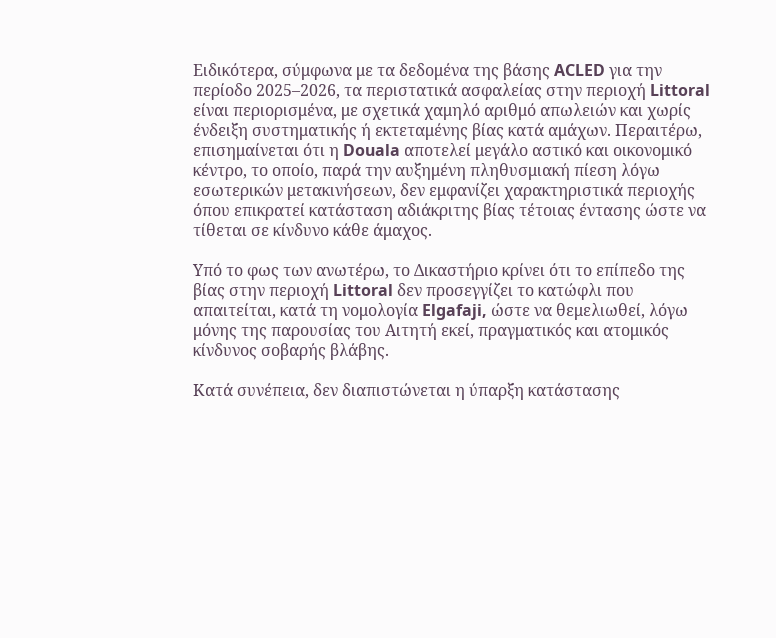Ειδικότερα, σύμφωνα με τα δεδομένα της βάσης ACLED για την περίοδο 2025–2026, τα περιστατικά ασφαλείας στην περιοχή Littoral είναι περιορισμένα, με σχετικά χαμηλό αριθμό απωλειών και χωρίς ένδειξη συστηματικής ή εκτεταμένης βίας κατά αμάχων. Περαιτέρω, επισημαίνεται ότι η Douala αποτελεί μεγάλο αστικό και οικονομικό κέντρο, το οποίο, παρά την αυξημένη πληθυσμιακή πίεση λόγω εσωτερικών μετακινήσεων, δεν εμφανίζει χαρακτηριστικά περιοχής όπου επικρατεί κατάσταση αδιάκριτης βίας τέτοιας έντασης ώστε να τίθεται σε κίνδυνο κάθε άμαχος.

Υπό το φως των ανωτέρω, το Δικαστήριο κρίνει ότι το επίπεδο της βίας στην περιοχή Littoral δεν προσεγγίζει το κατώφλι που απαιτείται, κατά τη νομολογία Elgafaji, ώστε να θεμελιωθεί, λόγω μόνης της παρουσίας του Αιτητή εκεί, πραγματικός και ατομικός κίνδυνος σοβαρής βλάβης.

Κατά συνέπεια, δεν διαπιστώνεται η ύπαρξη κατάστασης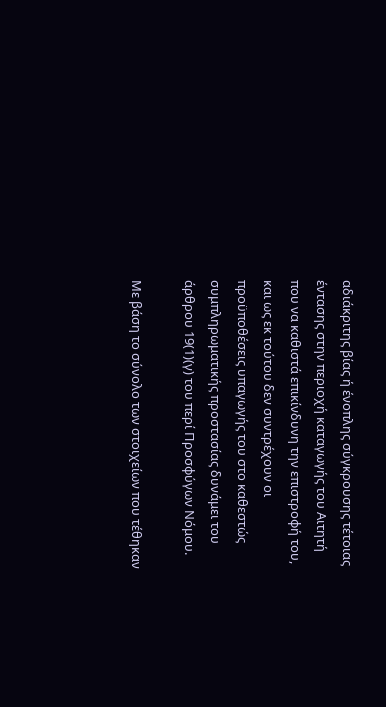αδιάκριτης βίας ή ένοπλης σύγκρουσης τέτοιας έντασης στην περιοχή καταγωγής του Αιτητή που να καθιστά επικίνδυνη την επιστροφή του, και ως εκ τούτου δεν συντρέχουν οι προϋποθέσεις υπαγωγής του στο καθεστώς συμπληρωματικής προστασίας δυνάμει του άρθρου 19(1)(γ) του περί Προσφύγων Νόμου.

Με βάση το σύνολο των στοιχείων που τέθηκαν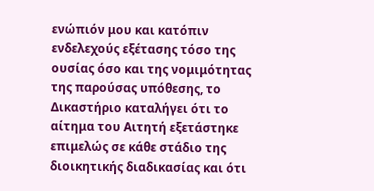ενώπιόν μου και κατόπιν ενδελεχούς εξέτασης τόσο της ουσίας όσο και της νομιμότητας της παρούσας υπόθεσης, το Δικαστήριο καταλήγει ότι το αίτημα του Αιτητή εξετάστηκε επιμελώς σε κάθε στάδιο της διοικητικής διαδικασίας και ότι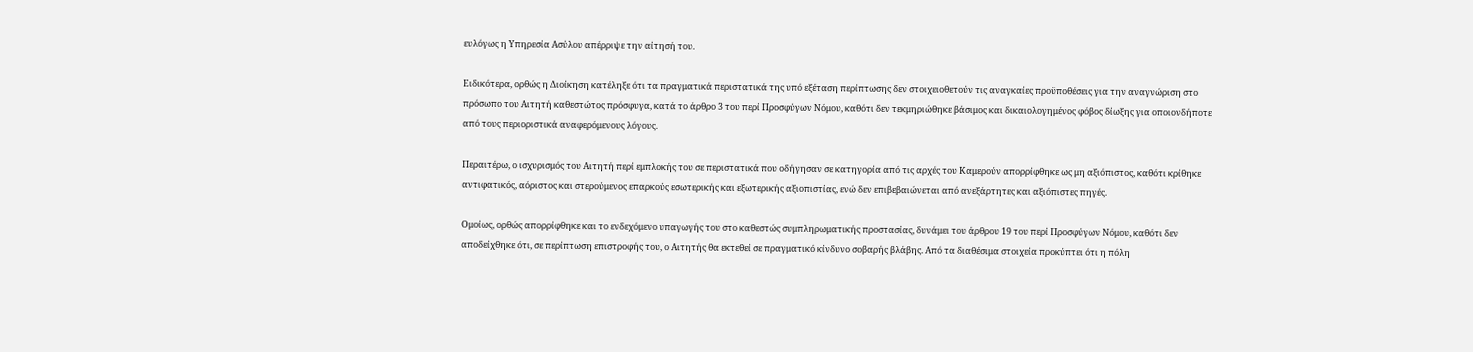ευλόγως η Υπηρεσία Ασύλου απέρριψε την αίτησή του.

Ειδικότερα, ορθώς η Διοίκηση κατέληξε ότι τα πραγματικά περιστατικά της υπό εξέταση περίπτωσης δεν στοιχειοθετούν τις αναγκαίες προϋποθέσεις για την αναγνώριση στο πρόσωπο του Αιτητή καθεστώτος πρόσφυγα, κατά το άρθρο 3 του περί Προσφύγων Νόμου, καθότι δεν τεκμηριώθηκε βάσιμος και δικαιολογημένος φόβος δίωξης για οποιονδήποτε από τους περιοριστικά αναφερόμενους λόγους.

Περαιτέρω, ο ισχυρισμός του Αιτητή περί εμπλοκής του σε περιστατικά που οδήγησαν σε κατηγορία από τις αρχές του Καμερούν απορρίφθηκε ως μη αξιόπιστος, καθότι κρίθηκε αντιφατικός, αόριστος και στερούμενος επαρκούς εσωτερικής και εξωτερικής αξιοπιστίας, ενώ δεν επιβεβαιώνεται από ανεξάρτητες και αξιόπιστες πηγές.

Ομοίως, ορθώς απορρίφθηκε και το ενδεχόμενο υπαγωγής του στο καθεστώς συμπληρωματικής προστασίας, δυνάμει του άρθρου 19 του περί Προσφύγων Νόμου, καθότι δεν αποδείχθηκε ότι, σε περίπτωση επιστροφής του, ο Αιτητής θα εκτεθεί σε πραγματικό κίνδυνο σοβαρής βλάβης. Από τα διαθέσιμα στοιχεία προκύπτει ότι η πόλη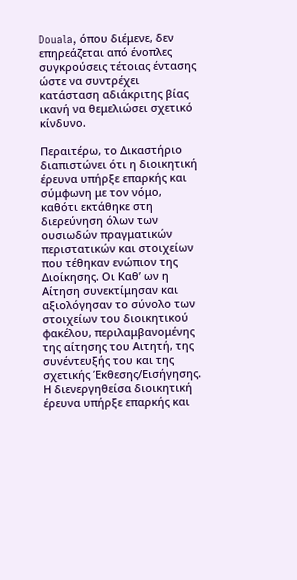Douala, όπου διέμενε, δεν επηρεάζεται από ένοπλες συγκρούσεις τέτοιας έντασης ώστε να συντρέχει κατάσταση αδιάκριτης βίας ικανή να θεμελιώσει σχετικό κίνδυνο.

Περαιτέρω, το Δικαστήριο διαπιστώνει ότι η διοικητική έρευνα υπήρξε επαρκής και σύμφωνη με τον νόμο, καθότι εκτάθηκε στη διερεύνηση όλων των ουσιωδών πραγματικών περιστατικών και στοιχείων που τέθηκαν ενώπιον της Διοίκησης. Οι Καθ’ ων η Αίτηση συνεκτίμησαν και αξιολόγησαν το σύνολο των στοιχείων του διοικητικού φακέλου, περιλαμβανομένης της αίτησης του Αιτητή, της συνέντευξής του και της σχετικής Έκθεσης/Εισήγησης. Η διενεργηθείσα διοικητική έρευνα υπήρξε επαρκής και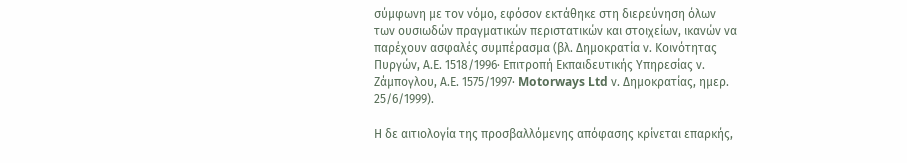σύμφωνη με τον νόμο, εφόσον εκτάθηκε στη διερεύνηση όλων των ουσιωδών πραγματικών περιστατικών και στοιχείων, ικανών να παρέχουν ασφαλές συμπέρασμα (βλ. Δημοκρατία ν. Κοινότητας Πυργών, Α.Ε. 1518/1996· Επιτροπή Εκπαιδευτικής Υπηρεσίας ν. Ζάμπογλου, Α.Ε. 1575/1997· Motorways Ltd ν. Δημοκρατίας, ημερ. 25/6/1999).

Η δε αιτιολογία της προσβαλλόμενης απόφασης κρίνεται επαρκής,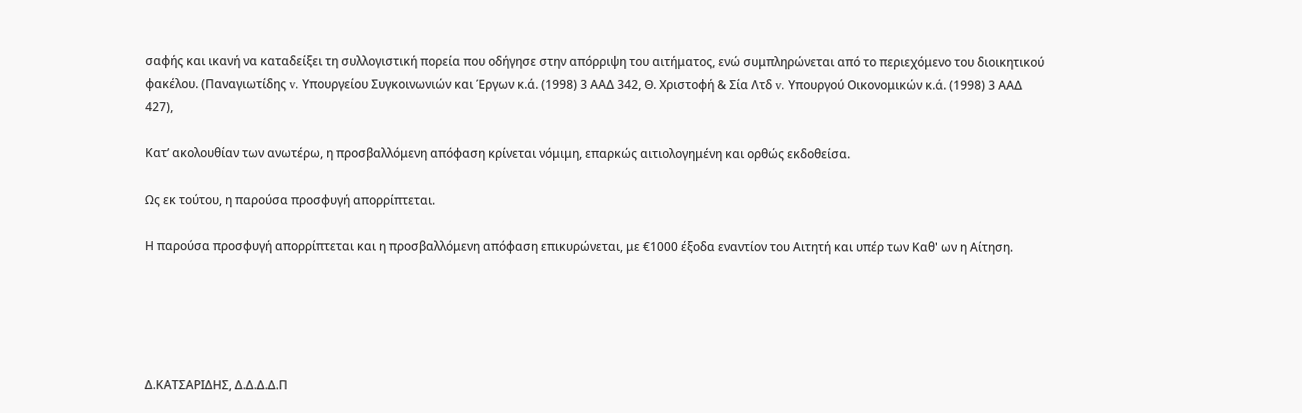σαφής και ικανή να καταδείξει τη συλλογιστική πορεία που οδήγησε στην απόρριψη του αιτήματος, ενώ συμπληρώνεται από το περιεχόμενο του διοικητικού φακέλου. (Παναγιωτίδης v. Υπουργείου Συγκοινωνιών και Έργων κ.ά. (1998) 3 ΑΑΔ 342, Θ. Χριστοφή & Σία Λτδ v. Yπουργού Οικονομικών κ.ά. (1998) 3 ΑΑΔ 427),

Κατ’ ακολουθίαν των ανωτέρω, η προσβαλλόμενη απόφαση κρίνεται νόμιμη, επαρκώς αιτιολογημένη και ορθώς εκδοθείσα.

Ως εκ τούτου, η παρούσα προσφυγή απορρίπτεται.

Η παρούσα προσφυγή απορρίπτεται και η προσβαλλόμενη απόφαση επικυρώνεται, με €1000 έξοδα εναντίον του Αιτητή και υπέρ των Καθ' ων η Αίτηση.





Δ.ΚΑΤΣΑΡΙΔΗΣ, Δ.Δ.Δ.Δ.Π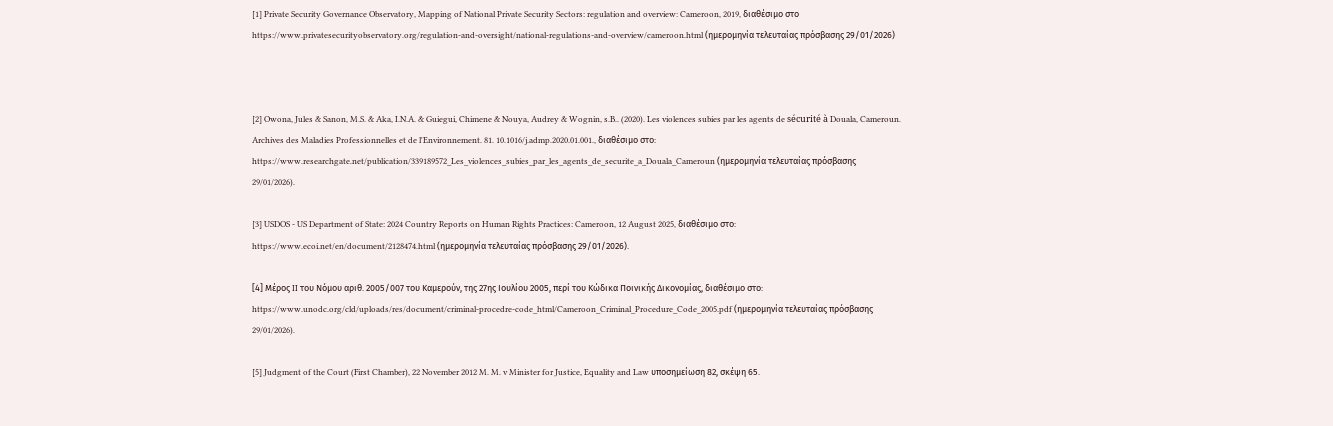[1] Private Security Governance Observatory, Mapping of National Private Security Sectors: regulation and overview: Cameroon, 2019, διαθέσιμο στο https://www.privatesecurityobservatory.org/regulation-and-oversight/national-regulations-and-overview/cameroon.html (ημερομηνία τελευταίας πρόσβασης 29/01/2026)



[2] Owona, Jules & Sanon, M.S. & Aka, I.N.A. & Guiegui, Chimene & Nouya, Audrey & Wognin, s.B.. (2020). Les violences subies par les agents de sécurité à Douala, Cameroun. Archives des Maladies Professionnelles et de l'Environnement. 81. 10.1016/j.admp.2020.01.001., διαθέσιμο στο: https://www.researchgate.net/publication/339189572_Les_violences_subies_par_les_agents_de_securite_a_Douala_Cameroun (ημερομηνία τελευταίας πρόσβασης 29/01/2026).

[3] USDOS - US Department of State: 2024 Country Reports on Human Rights Practices: Cameroon, 12 August 2025, διαθέσιμο στο:
https://www.ecoi.net/en/document/2128474.html (ημερομηνία τελευταίας πρόσβασης 29/01/2026).

[4] Μέρος II του Νόμου αριθ. 2005/007 του Καμερούν, της 27ης Ιουλίου 2005, περί του Κώδικα Ποινικής Δικονομίας, διαθέσιμο στο: https://www.unodc.org/cld/uploads/res/document/criminal-procedre-code_html/Cameroon_Criminal_Procedure_Code_2005.pdf (ημερομηνία τελευταίας πρόσβασης 29/01/2026).

[5] Judgment of the Court (First Chamber), 22 November 2012 M. M. v Minister for Justice, Equality and Law υποσημείωση 82, σκέψη 65.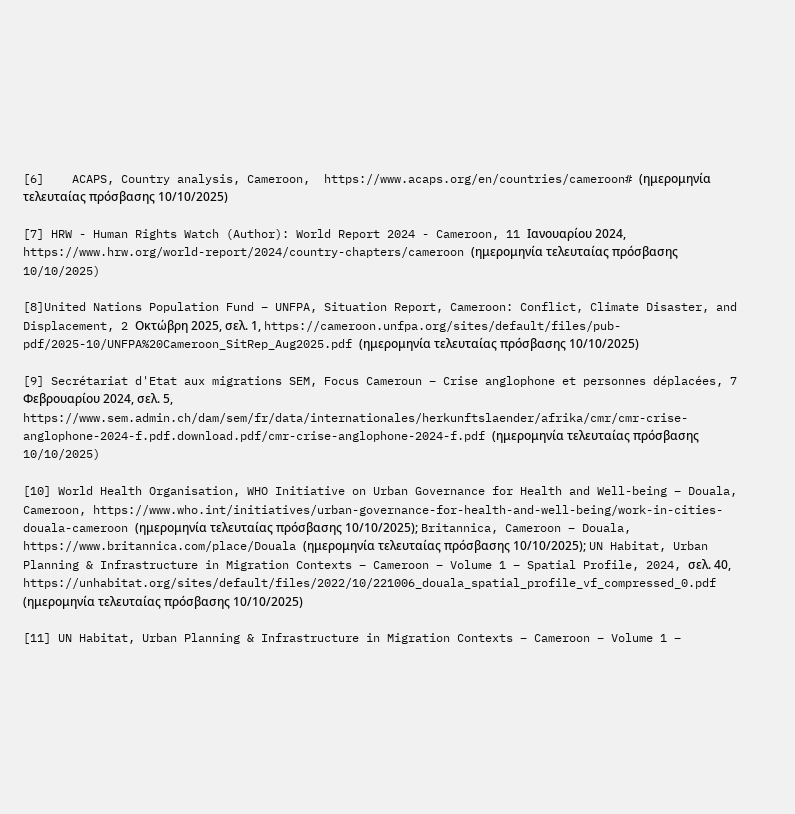[6]    ACAPS, Country analysis, Cameroon,  https://www.acaps.org/en/countries/cameroon# (ημερομηνία τελευταίας πρόσβασης 10/10/2025)

[7] HRW - Human Rights Watch (Author): World Report 2024 - Cameroon, 11 Ιανουαρίου 2024, https://www.hrw.org/world-report/2024/country-chapters/cameroon (ημερομηνία τελευταίας πρόσβασης 10/10/2025)

[8]United Nations Population Fund – UNFPA, Situation Report, Cameroon: Conflict, Climate Disaster, and Displacement, 2 Οκτώβρη 2025, σελ. 1, https://cameroon.unfpa.org/sites/default/files/pub-pdf/2025-10/UNFPA%20Cameroon_SitRep_Aug2025.pdf (ημερομηνία τελευταίας πρόσβασης 10/10/2025)

[9] Secrétariat d'Etat aux migrations SEM, Focus Cameroun – Crise anglophone et personnes déplacées, 7 Φεβρουαρίου 2024, σελ. 5, https://www.sem.admin.ch/dam/sem/fr/data/internationales/herkunftslaender/afrika/cmr/cmr-crise-anglophone-2024-f.pdf.download.pdf/cmr-crise-anglophone-2024-f.pdf (ημερομηνία τελευταίας πρόσβασης 10/10/2025)

[10] World Health Organisation, WHO Initiative on Urban Governance for Health and Well-being – Douala, Cameroon, https://www.who.int/initiatives/urban-governance-for-health-and-well-being/work-in-cities-douala-cameroon (ημερομηνία τελευταίας πρόσβασης 10/10/2025); Britannica, Cameroon – Douala, https://www.britannica.com/place/Douala (ημερομηνία τελευταίας πρόσβασης 10/10/2025); UN Habitat, Urban Planning & Infrastructure in Migration Contexts – Cameroon – Volume 1 – Spatial Profile, 2024, σελ. 40, https://unhabitat.org/sites/default/files/2022/10/221006_douala_spatial_profile_vf_compressed_0.pdf (ημερομηνία τελευταίας πρόσβασης 10/10/2025)

[11] UN Habitat, Urban Planning & Infrastructure in Migration Contexts – Cameroon – Volume 1 –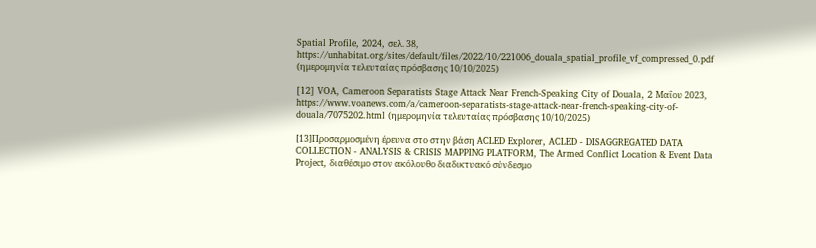Spatial Profile, 2024, σελ. 38, https://unhabitat.org/sites/default/files/2022/10/221006_douala_spatial_profile_vf_compressed_0.pdf (ημερομηνία τελευταίας πρόσβασης 10/10/2025)

[12] VOA, Cameroon Separatists Stage Attack Near French-Speaking City of Douala, 2 Μαΐου 2023, https://www.voanews.com/a/cameroon-separatists-stage-attack-near-french-speaking-city-of-douala/7075202.html (ημερομηνία τελευταίας πρόσβασης 10/10/2025)

[13]Προσαρμοσμένη έρευνα στο στην βάση ACLED Explorer, ACLED - DISAGGREGATED DATA COLLECTION - ANALYSIS & CRISIS MAPPING PLATFORM, The Armed Conflict Location & Event Data Project, διαθέσιμο στον ακόλουθο διαδικτυακό σύνδεσμο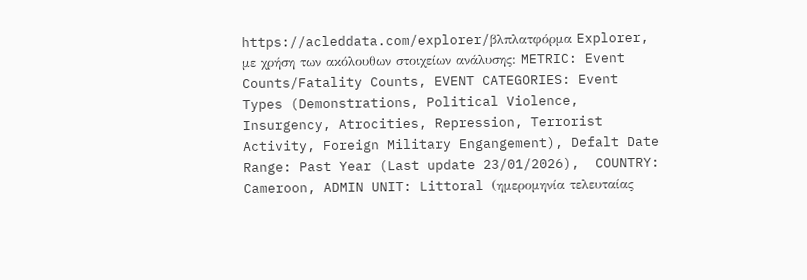https://acleddata.com/explorer/βλπλατφόρμα Explorer, με χρήση των ακόλουθων στοιχείων ανάλυσης: METRIC: Event Counts/Fatality Counts, EVENT CATEGORIES: Event Types (Demonstrations, Political Violence, Insurgency, Atrocities, Repression, Terrorist Activity, Foreign Military Engangement), Defalt Date Range: Past Year (Last update 23/01/2026),  COUNTRY: Cameroon, ADMIN UNIT: Littoral (ημερομηνία τελευταίας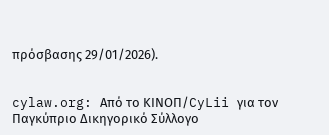πρόσβασης 29/01/2026).


cylaw.org: Από το ΚΙΝOΠ/CyLii για τον Παγκύπριο Δικηγορικό Σύλλογο